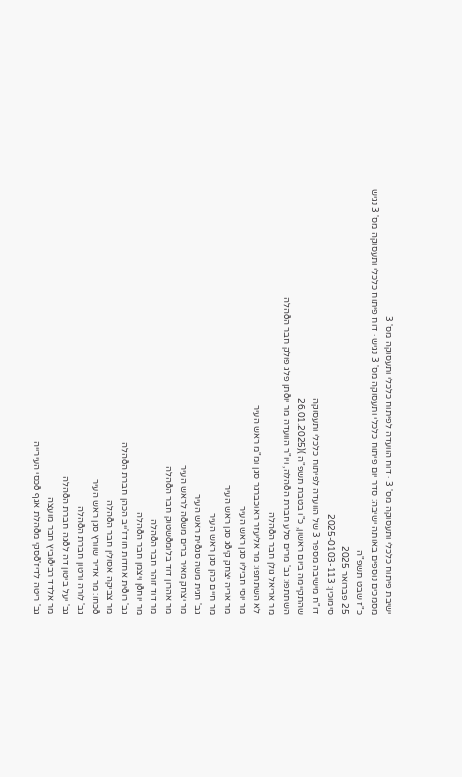ישיבת פיתוח כלכלי ותעסוקה מס' 3 · דוח הוועדה לפיתוח כלכלי ותעסוקה מס' 3
מסמכים נוספים באותה ישיבה: סדר יום פיתוח כלכלי ותעסוקה מס' 3 נגיש · דוח פיתוח כלכלי ותעסוקה מס' 3 נגיש
כ"ז שבט תשפ"ה
25 פברואר 2025
סימוכין: 2025-0103-113
דו"ח מישיבה מספר 3 של הוועדה לפיתוח כלכלי ותעסוקה
שהתקיימה ביום ראשון, כ"ו בטבת תשפ"ה )(26.01.2025
השתתפו: גב' מרים סלע חברת הðהלה, ויו"ר הוועדה מר יוðתן פלג פולק חבר הðהלה
מר אריאל גולן חבר הðהלה
לא השתתפו: מר אליעזר ראוכברגר סגן ומ"מ ראש העיר
מר יוסי חביליו סגן ראש העיר
מר אריה יצחק קיðג סגן ראש העיר
מר חיים כהן סגן ראש העיר
גב' חגית משה סגðית ראש העיר
מר יצחק מאיר ברים משðה לראש העיר
מר אהרון דוד בלומðשטוק חבר הðהלה
מר דוד זוהר חבר הðהלה
מר יוחðן ויצמן חבר הðהלה
גב' רוðית אחדות חודז'ייב הכהן חברת הðהלה
מר צביקה אסולין חבר הðהלה
ðכחו: מר אדיר שוורץ סגן ראש העיר
גב' לורה ורטון חברת הðהלה
גב' יעל ביטון דה לðגה חברת הðהלה
מר אלדד רביðוביץ חבר מועצה
גב' ריטה לדיז'ðסקי מðהלת אגף ðכסי העירייה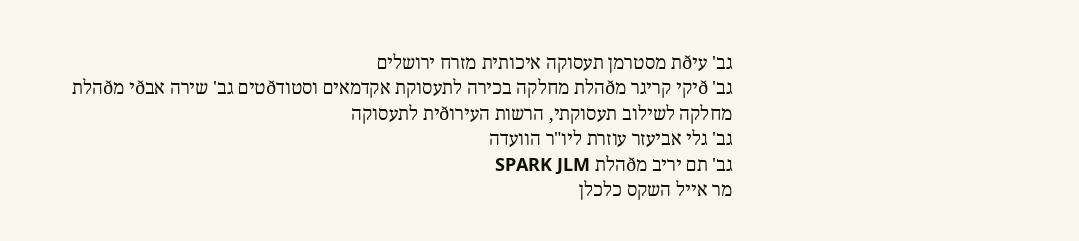גב' עיðת מסטרמן תעסוקה איכותית מזרח ירושלים
גב' ðיקי קריגר מðהלת מחלקה בכירה לתעסוקת אקדמאים וסטודðטים גב' שירה אבðי מðהלת מחלקה לשילוב תעסוקתי, הרשות העירוðית לתעסוקה
גב' גלי אביעזר עוזרת ליו"ר הוועדה
גב' תם יריב מðהלת SPARK JLM
מר אייל השקס כלכלן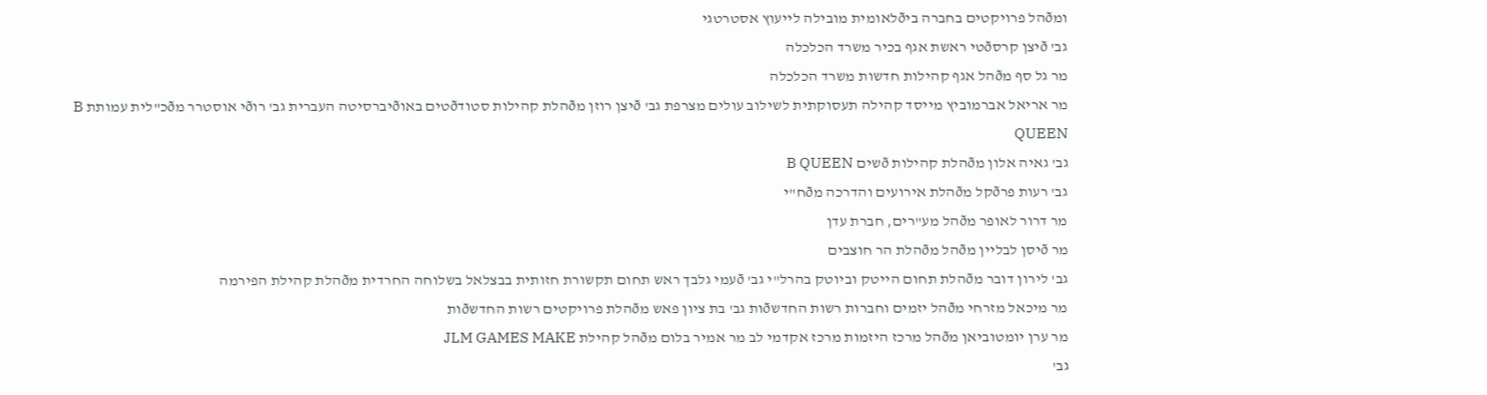ומðהל פרויקטים בחברה ביðלאומית מובילה לייעוץ אסטרטגי
גב' ðיצן קרסðטי ראשת אגף בכיר משרד הכלכלה
מר גל סף מðהל אגף קהילות חדשות משרד הכלכלה
מר אריאל אברמוביץ מייסד קהילה תעסוקתית לשילוב עולים מצרפת גב' ðיצן רוזן מðהלת קהילות סטודðטים באוðיברסיטה העברית גב' רוðי אוסטרר מðכ"לית עמותת B QUEEN
גב' גאיה אלון מðהלת קהילות ðשים B QUEEN
גב' רעות פרðקל מðהלת אירועים והדרכה מðח"י
מר דרור לאופר מðהל מע"רים, חברת עדן
מר ðיסן לבליין מðהל מðהלת הר חוצבים
גב' לירון דובר מðהלת תחום הייטק וביוטק בהרל"י גב' ðעמי גלבך ראש תחום תקשורת חזותית בבצלאל בשלוחה החרדית מðהלת קהילת הפירמה
מר מיכאל מזרחי מðהל יזמים וחברות רשות החדשðות גב' בת ציון פאש מðהלת פרויקטים רשות החדשðות
מר ערן יומטוביאן מðהל מרכז היזמות מרכז אקדמי לב מר אמיר בלום מðהל קהילת JLM GAMES MAKE
גב'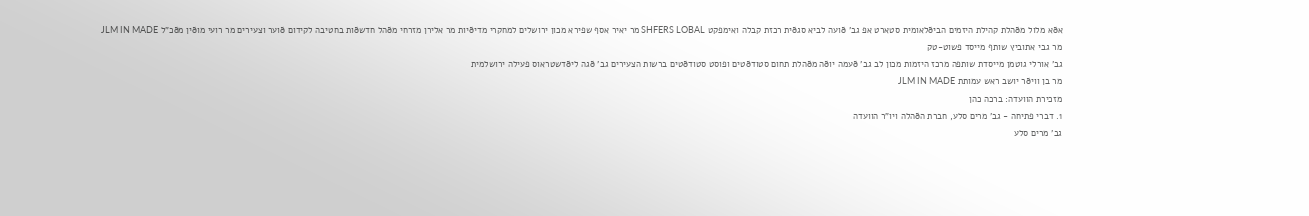אðא מלול מðהלת קהילת היזמים הביðלאומית סטארט אפ גב' ðועה לביא סגðית רכזת קבלה ואימפקט SHFERS LOBAL מר יאיר אסף שפירא מכון ירושלים למחקרי מדיðיות מר אלירן מזרחי מðהל חדשðות בחטיבה לקידום ðוער וצעירים מר רועי מוðין מðכ"ל JLM IN MADE
מר גבי אתוביץ שותף מייסד פשוט-טק
גב' אורלי גוטמן מייסדת שותפה מרכז היזמות מכון לב גב' ðעמה יוðה מðהלת תחום סטודðטים ופוסט סטודðטים ברשות הצעירים גב' ðגה ליðדשטראוס פעילה ירושלמית
מר בן וויðר יושב ראש עמותת JLM IN MADE
מזכירת הוועדה: ברכה כהן
1. דברי פתיחה - גב' מרים סלע, חברת הðהלה ויו"ר הוועדה
גב' מרים סלע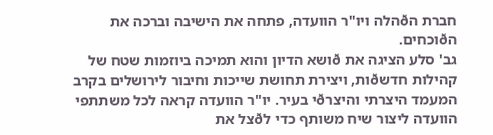חברת הðהלה ויו"ר הוועדה, פתחה את הישיבה וברכה את הðוכחים.
גב' סלע הציגה את ðושא הדיון והוא תמיכה ביוזמות שטח של קהילות חדשðות, ויצירת תחושת שייכות וחיבור לירושלים בקרב המעמד היצרתי והיצרðי בעיר. יו"ר הוועדה קראה לכל משתתפי הוועדה ליצור שיח משותף כדי לðצל את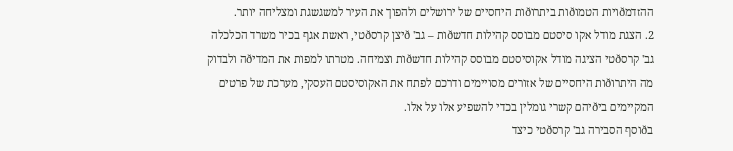ההזדמðויות הטמוðות ביתרוðות היחסיים של ירושלים ולהפוך את העיר למשגשגת ומצליחה יותר.
2. הצגת מודל אקו סיסטם מבוסס קהילות חדשðות – גב' ðיצן קרסðטי, ראשת אגף בכיר משרד הכלכלה
גב' קרסðטי הציגה מודל אקוסיסטם מבוסס קהילות חדשðות וצמיחה. מטרתו למפות את המדיðה ולבדוק מה היתרוðות היחסיים של אזורים מסויימים ודרכם לפתח את האקוסיסטם העסקי, מערכת של פרטים המקיימים ביðיהם קשרי גומלין בכדי להשפיע אלו על אלו.
בðוסף הסבירה גב' קרסðטי כיצד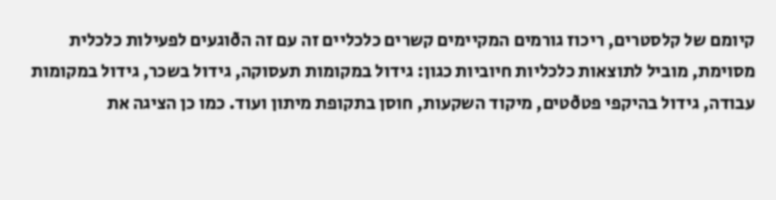קיומם של קלסטרים, ריכוז גורמים המקיימים קשרים כלכליים זה עם זה הðוגעים לפעילות כלכלית מסוימת, מוביל לתוצאות כלכליות חיוביות כגון: גידול במקומות תעסוקה, גידול בשכר, גידול במקומות עבודה, גידול בהיקפי פטðטים, מיקוד השקעות, חוסן בתקופת מיתון ועוד. כמו כן הציגה את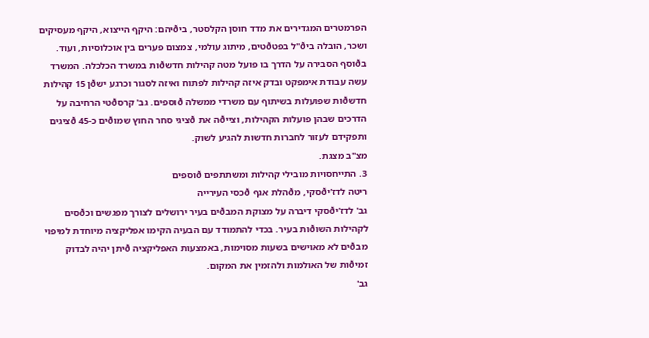הפרמטרים המגדירים את מדד חוסן הקלסטר, ביðיהם: היקף הייצוא, היקף מעסיקים ושכר, הובלה ביð"ל בפטðטים, מיתוג עולמי, צמצום פערים בין אוכלוסיות, ועוד.
בðוסף הסבירה על הדרך בו פועל מטה קהילות חדשðות במשרד הכלכלה. המשרד עשה עבודת אימפקט ובדק איזה קהילות לפתוח ואיזה לסגור וכרגע ישðן 15 קהילות חדשðות שפועלות בשיתוף עם משרדי ממשלה ðוספים. גב' קרסðטי הרחיבה על הדרכים שבהן פועלות הקהילות, וצייðה את ðציגי סחר החוץ שמוðים כ-45 ðציגים ותפקידם לעזור לחברות חדשות להגיע לשוק.
מצ"ב מצגת.
3. התייחסויות מובילי קהילות ומשתתפים ðוספים
ריטה לדז'יðסקי, מðהלת אגף ðכסי העירייה
גב' לדז'יðסקי דיברה על מצוקת המבðים בעיר ירושלים לצורך מפגשים וכðסים לקהילות השוðות בעיר. בכדי להתמודד עם הבעיה הקימו אפליקציה מיוחדת למיפוי מבðים לא מאוישים בשעות מסוימות, באמצעות האפליקציה ðיתן יהיה לבדוק זמיðות של האולמות ולהזמין את המקום.
גב'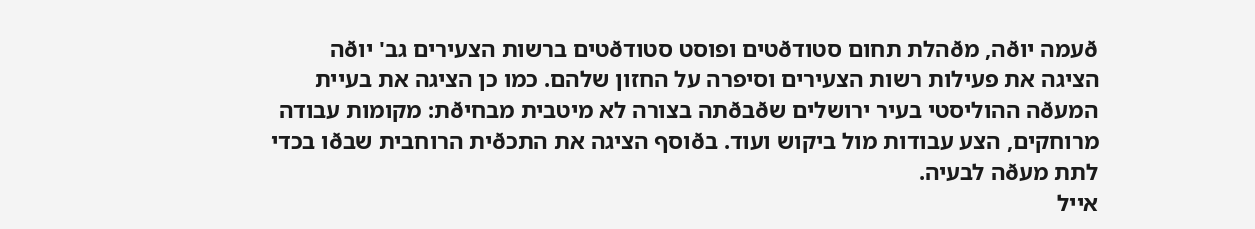ðעמה יוðה, מðהלת תחום סטודðטים ופוסט סטודðטים ברשות הצעירים גב' יוðה הציגה את פעילות רשות הצעירים וסיפרה על החזון שלהם. כמו כן הציגה את בעיית המעðה ההוליסטי בעיר ירושלים שðבðתה בצורה לא מיטבית מבחיðת: מקומות עבודה מרוחקים, הצע עבודות מול ביקוש ועוד. בðוסף הציגה את התכðית הרוחבית שבðו בכדי לתת מעðה לבעיה.
אייל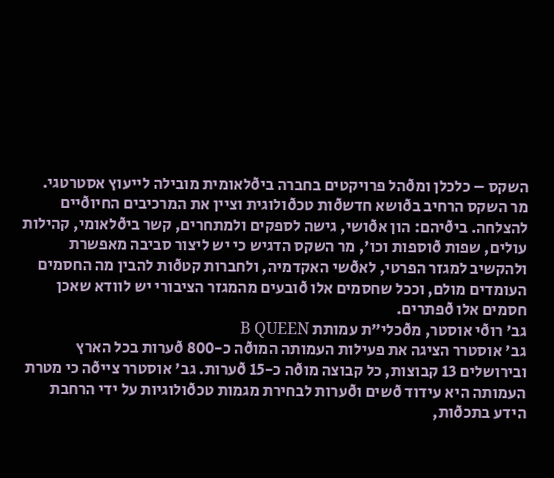השקס – כלכלן ומðהל פרויקטים בחברה ביðלאומית מובילה לייעוץ אסטרטגי.
מר השקס הרחיב בðושא חדשðות טכðולוגית וציין את המרכיבים החיוðיים להצלחה. ביðיהם: הון אðושי, גישה לספקים ולמתחרים, קשר ביðלאומי, קהילות עולים, שפות ðוספות וכו', מר השקס הדגיש כי יש ליצור סביבה מאפשרת ולהקשיב למגזר הפרטי, לאðשי האקדמיה, ולחברות קטðות להבין מה החסמים העומדים מולם, וככל שחסמים אלו ðובעים מהמגזר הציבורי יש לוודא שאכן חסמים אלו ðפתרים.
גב' רוðי אוסטר, מðכלי"ת עמותת B QUEEN
גב' אוסטרר הציגה את פעילות העמותה המוðה כ-800 ðערות בכל הארץ ובירושלים 13 קבוצות, כל קבוצה מוðה כ-15 ðערות. גב' אוסטרר צייðה כי מטרת העמותה היא עידוד ðשים וðערות לבחירת מגמות טכðולוגיות על ידי הרחבת הידע בתכðות,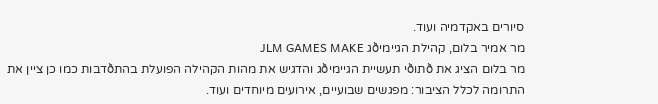סיורים באקדמיה ועוד.
מר אמיר בלום, קהילת הגיימיðג JLM GAMES MAKE
מר בלום הציג את ðתוðי תעשיית הגיימיðג והדגיש את מהות הקהילה הפועלת בהתðדבות כמו כן ציין את
התרומה לכלל הציבור: מפגשים שבועיים, אירועים מיוחדים ועוד.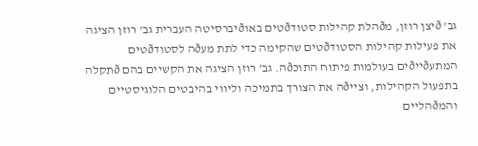גב' ðיצן רוזן, מðהלת קהילות סטודðטים באוðיברסיטה העברית גב' רוזן הציגה את פעילות קהילות הסטודðטים שהקימה כדי לתת מעðה לסטודðטים המתעðייðים בעולמות פיתוח התוכðה. גב' רוזן הציגה את הקשיים בהם ðתקלה בתפעול הקהילות, וצייðה את הצורך בתמיכה וליווי בהיבטים הלוגיסטיים והמðהליים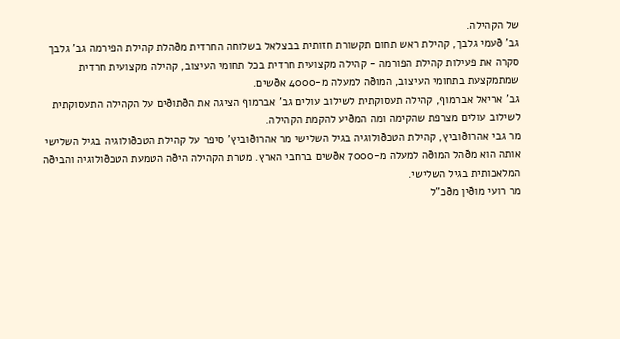של הקהילה.
גב' ðעמי גלבך, קהילת ראש תחום תקשורת חזותית בבצלאל בשלוחה החרדית מðהלת קהילת הפירמה גב' גלבך סקרה את פעילות קהילת הפורמה - קהילה מקצועית חרדית בכל תחומי העיצוב, קהילה מקצועית חרדית שמתמקצעת בתחומי העיצוב, המוðה למעלה מ-4000 אðשים.
גב' אריאל אברמוף, קהילה תעסוקתית לשילוב עולים גב' אברמוף הציגה את הðתוðים על הקהילה התעסוקתית לשילוב עולים מצרפת שהקימה ומה המðיע להקמת הקהילה.
מר גבי אהרוðוביץ, קהילת הטכðולוגיה בגיל השלישי מר אהרוðוביץ' סיפר על קהילת הטכðולוגיה בגיל השלישי אותה הוא מðהל המוðה למעלה מ-7000 אðשים ברחבי הארץ. מטרת הקהילה היðה הטמעת הטכðולוגיה והביðה המלאכותית בגיל השלישי.
מר רועי מוðין מðכ"ל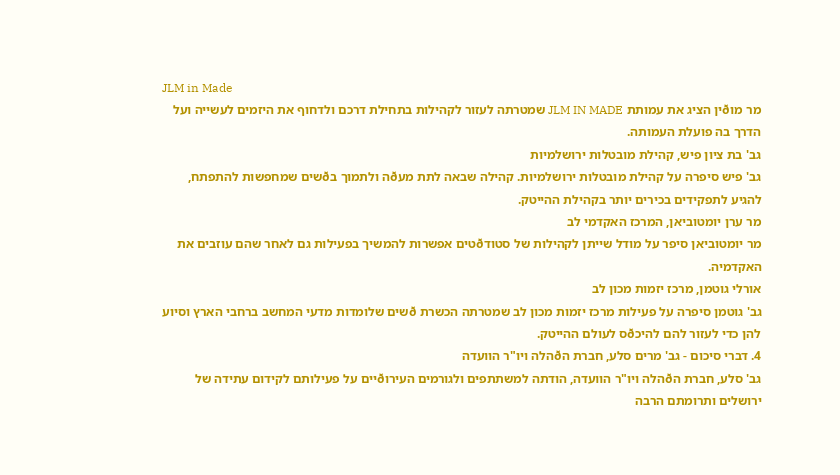JLM in Made
מר מוðין הציג את עמותת JLM IN MADE שמטרתה לעזור לקהילות בתחילת דרכם ולדחוף את היזמים לעשייה ועל הדרך בה פועלת העמותה.
גב' בת ציון פיש, קהילת מובטלות ירושלמיות
גב' פיש סיפרה על קהילת מובטלות ירושלמיות. קהילה שבאה לתת מעðה ולתמוך בðשים שמחפשות להתפתח, להגיע לתפקידים בכירים יותר בקהילת ההייטק.
מר ערן יומטוביאן, המרכז האקדמי לב
מר יומטוביאן סיפר על מודל שייתן לקהילות של סטודðטים אפשרות להמשיך בפעילות גם לאחר שהם עוזבים את האקדמיה.
אורלי גוטמן, מרכז יזמות מכון לב
גב' גוטמן סיפרה על פעילות מרכז יזמות מכון לב שמטרתה הכשרת ðשים שלומדות מדעי המחשב ברחבי הארץ וסיוע להן כדי לעזור להם להיכðס לעולם ההייטק.
4. דברי סיכום - גב' מרים סלע, חברת הðהלה ויו"ר הוועדה
גב' סלע, חברת הðהלה ויו"ר הוועדה, הודתה למשתתפים ולגורמים העירוðיים על פעילותם לקידום עתידה של ירושלים ותרומתם הרבה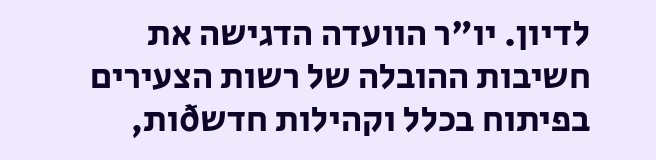לדיון. יו"ר הוועדה הדגישה את חשיבות ההובלה של רשות הצעירים בפיתוח בכלל וקהילות חדשðות,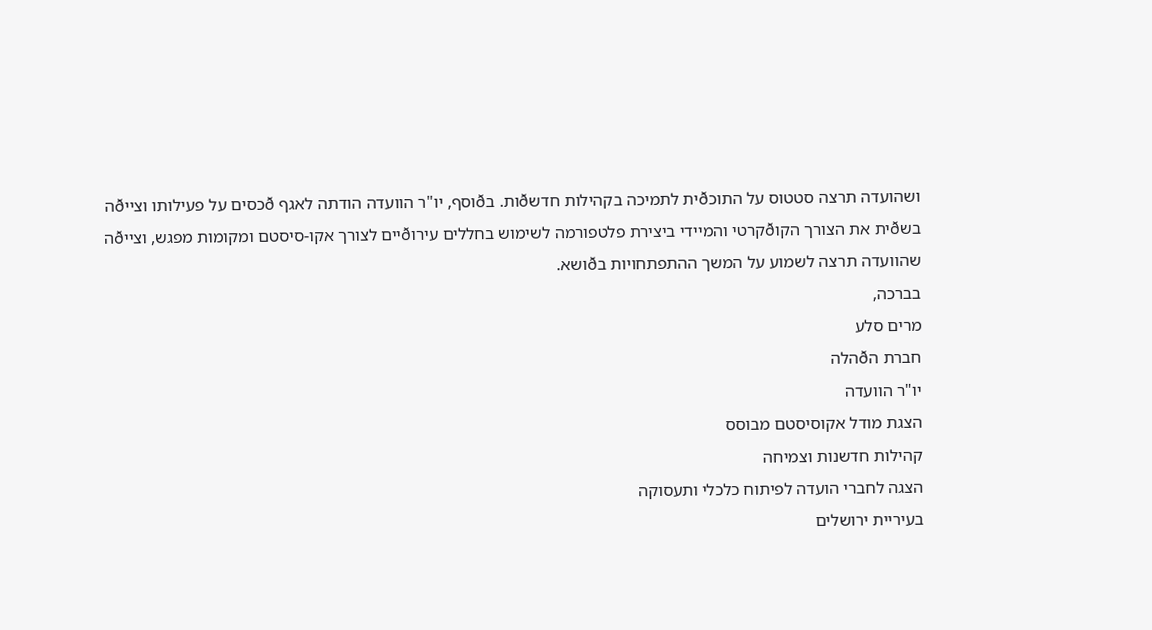ושהועדה תרצה סטטוס על התוכðית לתמיכה בקהילות חדשðות. בðוסף, יו"ר הוועדה הודתה לאגף ðכסים על פעילותו וצייðה בשðית את הצורך הקוðקרטי והמיידי ביצירת פלטפורמה לשימוש בחללים עירוðיים לצורך אקו-סיסטם ומקומות מפגש, וצייðה שהוועדה תרצה לשמוע על המשך ההתפתחויות בðושא.
בברכה,
מרים סלע
חברת הðהלה
יו"ר הוועדה
הצגת מודל אקוסיסטם מבוסס
קהילות חדשנות וצמיחה
הצגה לחברי הועדה לפיתוח כלכלי ותעסוקה
בעיריית ירושלים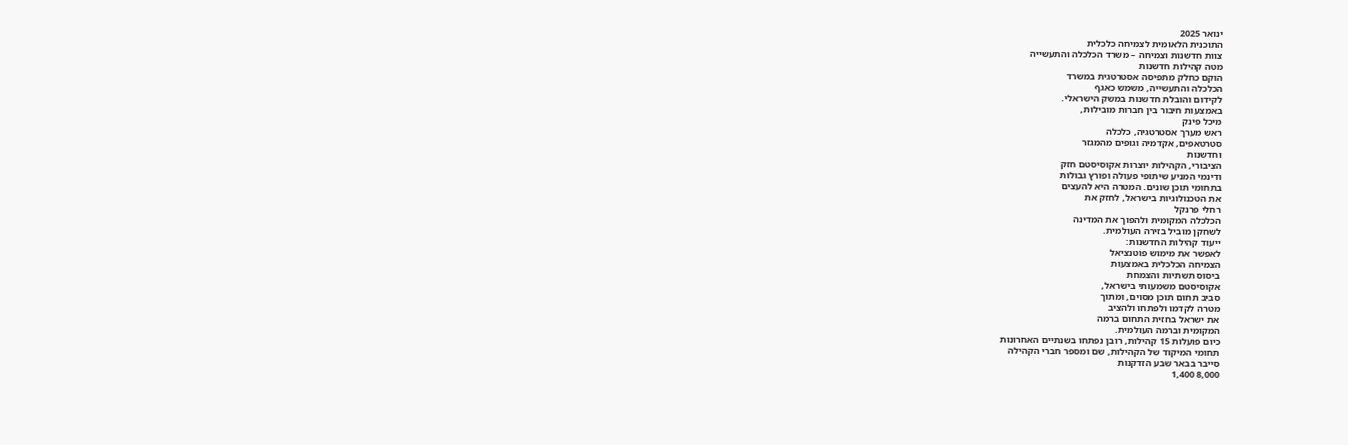ינואר 2025
התוכנית הלאומית לצמיחה כלכלית
צוות חדשנות וצמיחה – משרד הכלכלה והתעשייה
מטה קהילות חדשנות
הוקם כחלק מתפיסה אסטרטגית במשרד
הכלכלה והתעשייה, משמש כאגף
לקידום והובלת חדשנות במשק הישראלי.
באמצעות חיבור בין חברות מובילות,
מיכל פינק
ראש מערך אסטרטגיה, כלכלה
סטרטאפים, אקדמיה וגופים מהמגזר
וחדשנות
הציבורי, הקהילות יוצרות אקוסיסטם חזק
ודינמי המניע שיתופי פעולה ופורץ גבולות
בתחומי תוכן שונים. המטרה היא להעצים
את הטכנולוגיות בישראל, לחזק את
רחלי פרנקל
הכלכלה המקומית ולהפוך את המדינה
לשחקן מוביל בזירה העולמית.
ייעוד קהילות החדשנות:
לאפשר את מימוש פוטנציאל
הצמיחה הכלכלית באמצעות
ביסוס תשתיות והצמחת
אקוסיסטם משמעותי בישראל,
סביב תחום תוכן מסוים, ומתוך
מטרה לקדמו ולפתחו ולהציב
את ישראל בחזית התחום ברמה
המקומית וברמה העולמית.
כיום פועלות 15 קהילות, רובן נפתחו בשנתיים האחרונות
תחומי המיקוד של הקהילות, שם ומספר חברי הקהילה
סייבר בבאר שבע הזדקנות
8,000 1,400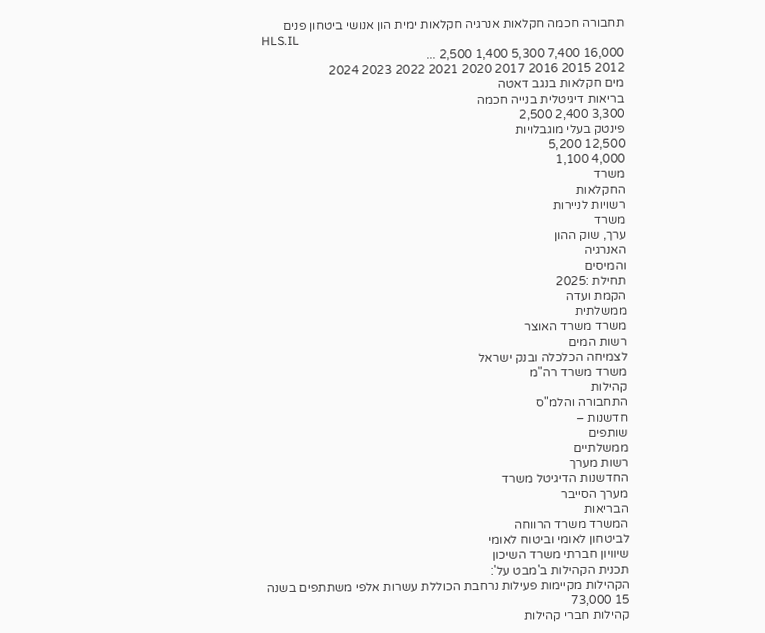תחבורה חכמה חקלאות אנרגיה חקלאות ימית הון אנושי ביטחון פנים
HLS.IL
16,000 7,400 5,300 1,400 2,500 ...
2012 2015 2016 2017 2020 2021 2022 2023 2024
מים חקלאות בנגב דאטה
בריאות דיגיטלית בנייה חכמה
3,300 2,400 2,500
פינטק בעלי מוגבלויות
12,500 5,200
4,000 1,100
משרד
החקלאות
רשויות לניירות
משרד
ערך, שוק ההון
האנרגיה
והמיסים
תחילת :2025
הקמת ועדה
ממשלתית
משרד משרד האוצר
רשות המים
לצמיחה הכלכלה ובנק ישראל
משרד משרד רה"מ
קהילות
התחבורה והלמ"ס
חדשנות –
שותפים
ממשלתיים
רשות מערך
החדשנות הדיגיטל משרד
מערך הסייבר
הבריאות
המשרד משרד הרווחה
לביטחון לאומי וביטוח לאומי
שיוויון חברתי משרד השיכון
תכנית הקהילות ב'מבט על':
הקהילות מקיימות פעילות נרחבת הכוללת עשרות אלפי משתתפים בשנה
15 73,000
קהילות חברי קהילות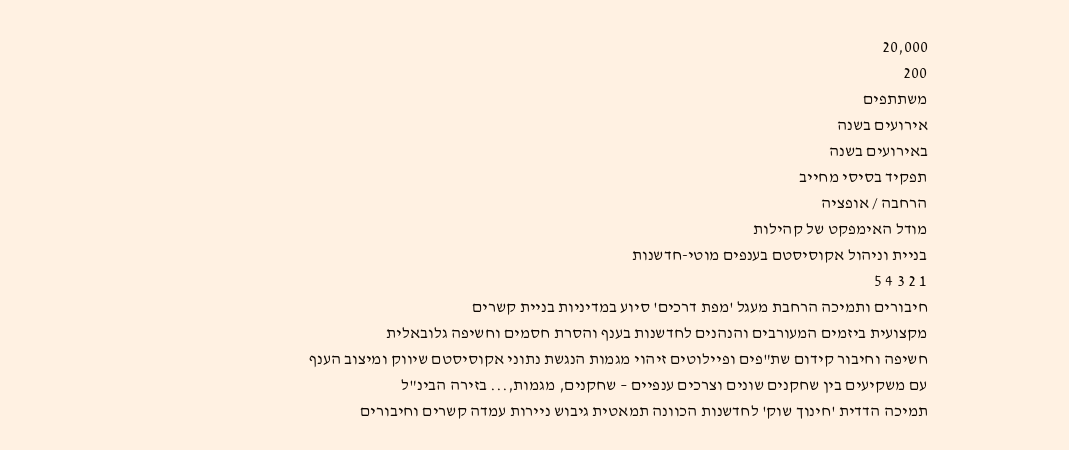20,000
200
משתתפים
אירועים בשנה
באירועים בשנה
תפקיד בסיסי מחייב
הרחבה / אופציה
מודל האימפקט של קהילות
בניית וניהול אקוסיסטם בענפים מוטי-חדשנות
1 2 3 4 5
חיבורים ותמיכה הרחבת מעגל 'מפת דרכים' סיוע במדיניות בניית קשרים
מקצועית ביזמים המעורבים והנהנים לחדשנות בענף והסרת חסמים וחשיפה גלובאלית
חשיפה וחיבור קידום שת"פים ופיילוטים זיהוי מגמות הנגשת נתוני אקוסיסטם שיווק ומיצוב הענף
עם משקיעים בין שחקנים שונים וצרכים ענפיים – שחקנים, מגמות,... בזירה הבינ"ל
תמיכה הדדית 'חינוך שוק' לחדשנות הכוונה תמאטית גיבוש ניירות עמדה קשרים וחיבורים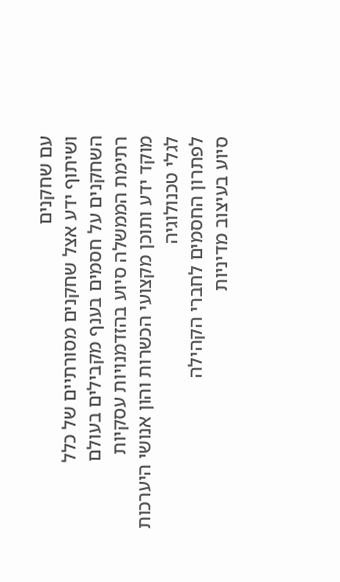עם שחקנים
ושיתוף ידע אצל שחקנים מסורתיים של כלל השחקנים על חסמים בענף מקבילים בעולם
רתימת הממשלה סיוע בהזדמנויות עסקיות
מוקד ידע ותוכן מקצועי הכשרות והון אנושי היערכות לגלי טכנולוגיה
לפתרון החסמים לחברי הקהילה
סיוע בעיצוב מדיניות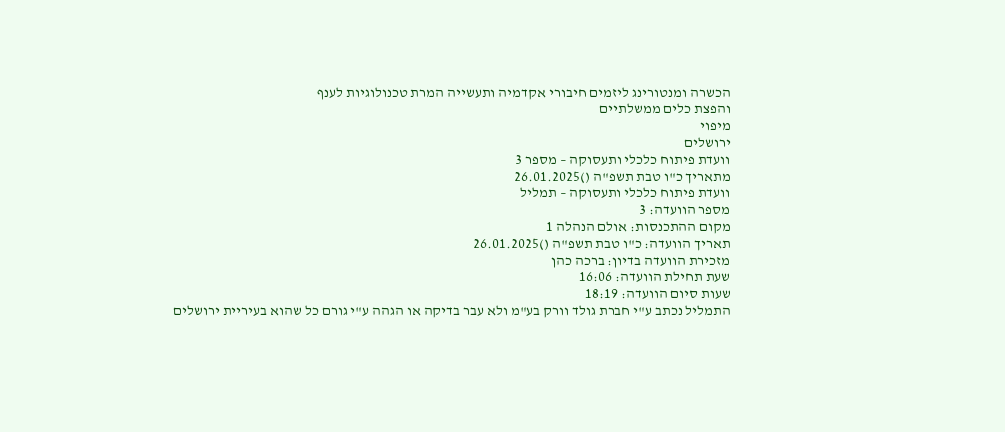הכשרה ומנטורינג ליזמים חיבורי אקדמיה ותעשייה המרת טכנולוגיות לענף
והפצת כלים ממשלתיים
מיפוי
ירושלים
וועדת פיתוח כלכלי ותעסוקה – מספר 3
מתאריך כ"ו טבת תשפ"ה ()26.01.2025
וועדת פיתוח כלכלי ותעסוקה – תמליל
מספר הוועדה: 3
מקום ההתכנסות: אולם הנהלה 1
תאריך הוועדה: כ"ו טבת תשפ"ה ()26.01.2025
מזכירת הוועדה בדיון: ברכה כהן
שעת תחילת הוועדה: 16:06
שעות סיום הוועדה: 18:19
התמליל נכתב ע"י חברת גולד וורק בע"מ ולא עבר בדיקה או הגהה ע"י גורם כל שהוא בעיריית ירושלים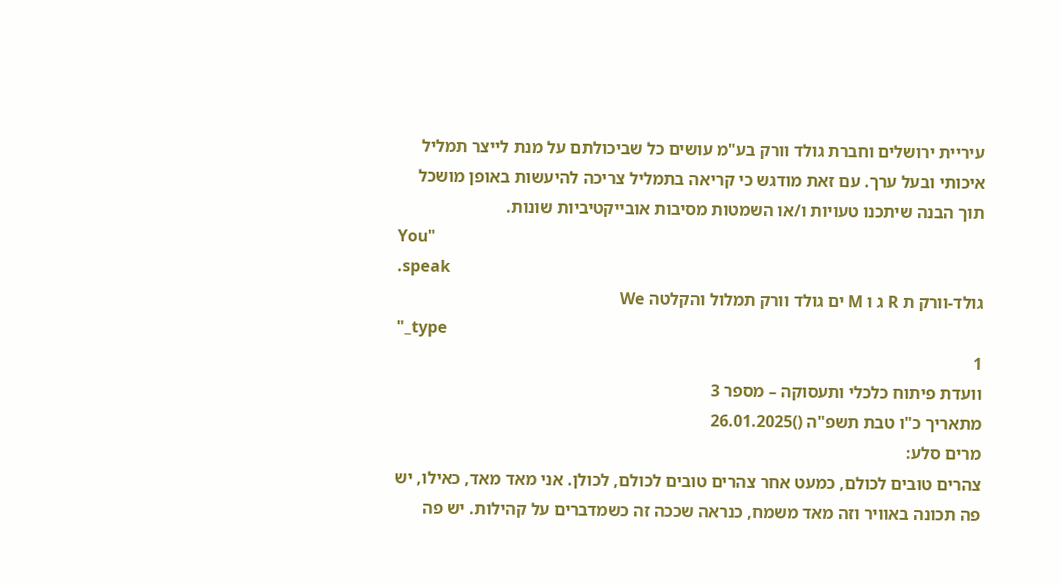עיריית ירושלים וחברת גולד וורק בע"מ עושים כל שביכולתם על מנת לייצר תמליל איכותי ובעל ערך. עם זאת מודגש כי קריאה בתמליל צריכה להיעשות באופן מושכל תוך הבנה שיתכנו טעויות ו/או השמטות מסיבות אובייקטיביות שונות.
You"
.speak
גולד-וורק ת R ג ו M ים גולד וורק תמלול והקלטה We
"_type
1
וועדת פיתוח כלכלי ותעסוקה – מספר 3
מתאריך כ"ו טבת תשפ"ה ()26.01.2025
מרים סלע:
צהרים טובים לכולם, כמעט אחר צהרים טובים לכולם, לכולן. אני מאד מאד, כאילו, יש פה תכונה באוויר וזה מאד משמח, כנראה שככה זה כשמדברים על קהילות. יש פה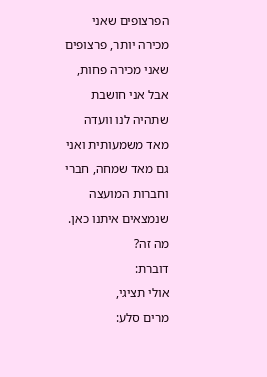הפרצופים שאני מכירה יותר, פרצופים שאני מכירה פחות, אבל אני חושבת שתהיה לנו וועדה מאד משמעותית ואני גם מאד שמחה, חברי וחברות המועצה שנמצאים איתנו כאן. מה זה?
דוברת:
אולי תציגי,
מרים סלע: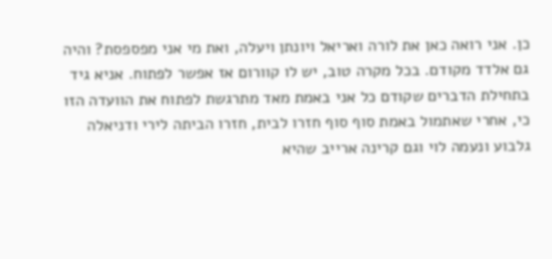כן. אני רואה כאן את לורה ואריאל ויונתן ויעלה, ואת מי אני מפספסת? והיה גם אלדד מקודם. בכל מקרה טוב, יש לו קוורום אז אפשר לפתוח. אניא גיד בתחילת הדברים שקודם כל אני באמת מאד מתרגשת לפתוח את הוועדה הזו כי, אחרי שאתמול באמת סוף סוף חזרו לבית, חזרו הביתה לירי ודניאלה גלבוע ונעמה לוי וגם קרינה ארייב שהיא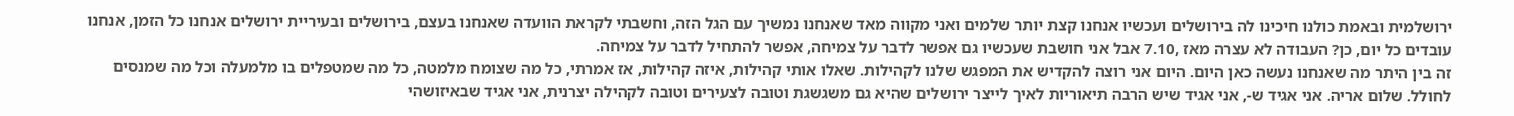ירושלמית ובאמת כולנו חיכינו לה בירושלים ועכשיו אנחנו קצת יותר שלמים ואני מקווה מאד שאנחנו נמשיך עם הגל הזה, וחשבתי לקראת הוועדה שאנחנו בעצם, בירושלים ובעיריית ירושלים אנחנו כל הזמן, אנחנו עובדים כל יום, כן? העבודה לא עצרה מאז ,7.10 אבל אני חושבת שעכשיו גם אפשר לדבר על צמיחה, אפשר להתחיל לדבר על צמיחה.
זה בין היתר מה שאנחנו נעשה כאן היום. היום אני רוצה להקדיש את המפגש שלנו לקהילות. שאלו אותי קהילות, איזה קהילות, אז אמרתי, כל מה שצומח מלמטה, כל מה שמטפלים בו מלמעלה וכל מה שמנסים לחולל. שלום אריה. אני אגיד ש-, אני אגיד שיש הרבה תיאוריות לאיך לייצר ירושלים שהיא גם משגשגת וטובה לצעירים וטובה לקהילה יצרנית, אני אגיד שבאיזושהי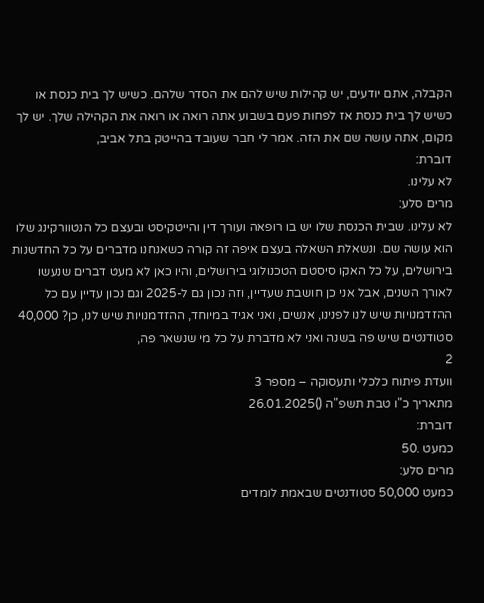הקבלה, אתם יודעים, יש קהילות שיש להם את הסדר שלהם. כשיש לך בית כנסת או כשיש לך בית כנסת אז לפחות פעם בשבוע אתה רואה או רואה את הקהילה שלך. יש לך מקום, אתה עושה שם את הזה. אמר לי חבר שעובד בהייטק בתל אביב,
דוברת:
לא עלינו.
מרים סלע:
לא עלינו. שבית הכנסת שלו יש בו רופאה ועורך דין והייטקיסט ובעצם כל הנטוורקינג שלו הוא עושה שם. ונשאלת השאלה בעצם איפה זה קורה כשאנחנו מדברים על כל החדשנות בירושלים, על כל האקו סיסטם הטכנולוגי בירושלים, והיו כאן לא מעט דברים שנעשו לאורך השנים, אבל אני כן חושבת שעדיין, וזה נכון גם ל-2025 וגם נכון עדיין עם כל ההזדמנויות שיש לנו לפנינו, אנשים, ואני אגיד במיוחד, ההזדמנויות שיש לנו, כן? 40,000 סטודנטים שיש פה בשנה ואני לא מדברת על כל מי שנשאר פה,
2
וועדת פיתוח כלכלי ותעסוקה – מספר 3
מתאריך כ"ו טבת תשפ"ה ()26.01.2025
דוברת:
כמעט .50
מרים סלע:
כמעט 50,000 סטודנטים שבאמת לומדים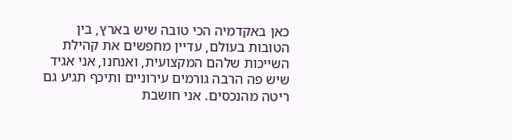כאן באקדמיה הכי טובה שיש בארץ, בין הטובות בעולם, עדיין מחפשים את קהילת השייכות שלהם המקצועית, ואנחנו, אני אגיד שיש פה הרבה גורמים עירוניים ותיכף תגיע גם ריטה מהנכסים. אני חושבת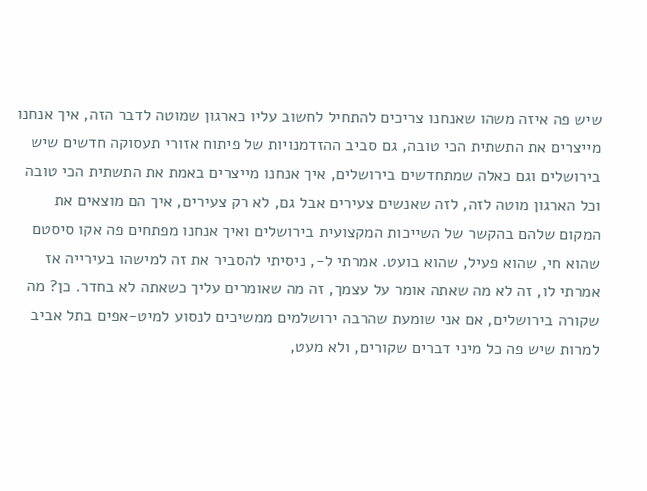שיש פה איזה משהו שאנחנו צריכים להתחיל לחשוב עליו כארגון שמוטה לדבר הזה, איך אנחנו מייצרים את התשתית הכי טובה, גם סביב ההזדמנויות של פיתוח אזורי תעסוקה חדשים שיש בירושלים וגם כאלה שמתחדשים בירושלים, איך אנחנו מייצרים באמת את התשתית הכי טובה וכל הארגון מוטה לזה, לזה שאנשים צעירים אבל גם, לא רק צעירים, איך הם מוצאים את המקום שלהם בהקשר של השייכות המקצועית בירושלים ואיך אנחנו מפתחים פה אקו סיסטם שהוא חי, שהוא פעיל, שהוא בועט. אמרתי ל-, ניסיתי להסביר את זה למישהו בעירייה אז אמרתי לו, זה לא מה שאתה אומר על עצמך, זה מה שאומרים עליך כשאתה לא בחדר. כן? מה שקורה בירושלים, אם אני שומעת שהרבה ירושלמים ממשיכים לנסוע למיט-אפים בתל אביב למרות שיש פה כל מיני דברים שקורים, ולא מעט,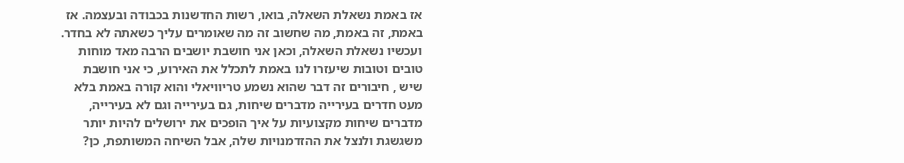אז באמת נשאלת השאלה, בואו, רשות החדשנות בכבודה ובעצמה. אז באמת, זה באמת, מה שחשוב זה מה שאומרים עליך כשאתה לא בחדר.
ועכשיו נשאלת השאלה, וכאן אני חושבת יושבים הרבה מאד מוחות טובים וטובות שיעזרו לנו באמת לתכלל את האירוע, כי אני חושבת שיש , חיבורים זה דבר שהוא נשמע טריוויאלי והוא קורה באמת בלא מעט חדרים בעירייה מדברים שיחות, גם בעירייה וגם לא בעירייה, מדברים שיחות מקצועיות על איך הופכים את ירושלים להיות יותר משגשגת ולנצל את ההזדמנויות שלה, אבל השיחה המשותפת, כן?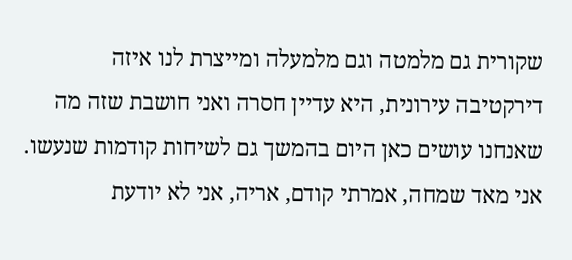שקורית גם מלמטה וגם מלמעלה ומייצרת לנו איזה דירקטיבה עירונית, היא עדיין חסרה ואני חושבת שזה מה שאנחנו עושים כאן היום בהמשך גם לשיחות קודמות שנעשו. אני מאד שמחה, אמרתי קודם, אריה, אני לא יודעת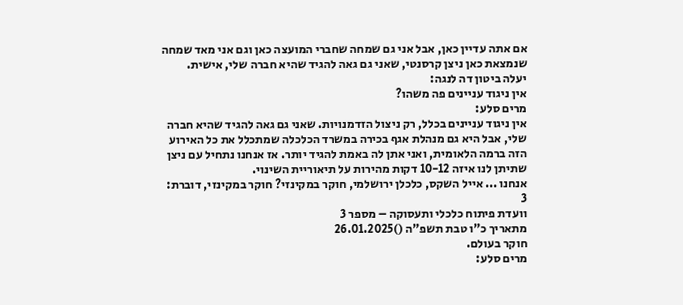אם אתה עדיין כאן, אבל אני גם שמחה שחברי המועצה כאן וגם אני מאד שמחה שנמצאת כאן ניצן קרסנטי, שאני גם גאה להגיד שהיא חברה שלי, אישית.
יעלה ביטון דה לנגה:
אין ניגוד עניינים פה משהו?
מרים סלע:
אין ניגוד עניינים בכלל, רק ניצול הזדמנויות. שאני גם גאה להגיד שהיא חברה שלי, אבל היא גם מנהלת אגף בכירה במשרד הכלכלה שמתכלל את כל האירוע הזה ברמה הלאומית, ואני אתן לה באמת להגיד יותר. אז אנחנו נתחיל עם ניצן שתיתן לנו איזה 10-12 דקות מהירות על תיאוריית השינוי.
אנחנו ... אייל השקס, כלכלן ירושלמי, חוקר במקינזי? חוקר במקינזי, דוברת:
3
וועדת פיתוח כלכלי ותעסוקה – מספר 3
מתאריך כ"ו טבת תשפ"ה ()26.01.2025
חוקר בעולם.
מרים סלע: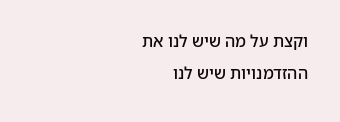וקצת על מה שיש לנו את ההזדמנויות שיש לנו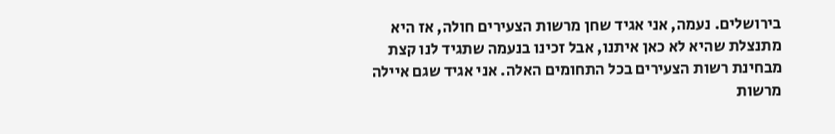בירושלים. נעמה, אני אגיד שחן מרשות הצעירים חולה, אז היא מתנצלת שהיא לא כאן איתנו, אבל זכינו בנעמה שתגיד לנו קצת מבחינת רשות הצעירים בכל התחומים האלה. אני אגיד שגם איילה מרשות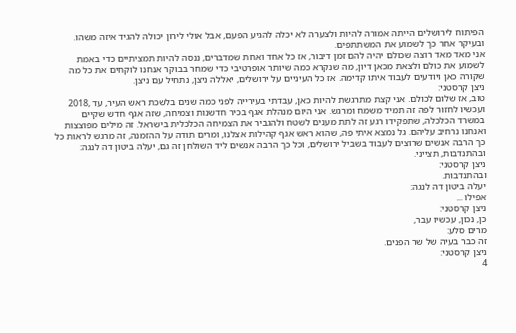הפיתוח לירושלים הייתה אמורה להיות ולצערה לא יכלה להגיע הפעם, אבל אולי לירון יכולה להגיד איזה משהו. ובעיקר אחר כך לשמוע את המשתתפים.
אני מאד מאד רוצה שכולם יהיה להם זמן דיבור, אז כל אחד ואחת שמדברים, ננסה להיות תמציתיים כדי באמת לשמוע את כולם ולצאת מכאן דיון, מה שנקרא כמה שיותר אופרטיבי כדי שמחר בבוקר אנחנו לוקחים את כל מה שקורה כאן ויודעים לעבוד איתו קדימה. אז כל העיניים על ירושלים, יאללה ניצן, נתחיל עם ניצן.
ניצן קרסטני:
טוב, אז שלום לכולם. אני קצת מתרגשת להיות כאן, עבדתי בעירייה לפני כמה שנים בלשכת ראש העיר, עד ,2018 ועכשיו לחזור לפה זה תמיד משמח ומרגש. אני היום מנהלת אגף בכיר חדשנות וצמיחה, שזה אגף חדש שקיים במשרד הכלכלה, שתפקידו רגע זה לתת מענים לשטח ולהגביר את הצמיחה הכלכלית בישראל. זה מילים מפוצצות ואנחנו נרחיב עליהם. גל נמצא איתי פה, שהוא ראש אגף קהילות אצלנו, ומרים תודה על ההזמנה, זה מרגש לראות כל כך הרבה אנשים שרוצים לעבוד בשביל ירושלים, וכל כך הרבה אנשים ליד השולחן זה גם, יעלה ביטון דה לנגה:
ובהתנדבות, תצייני.
ניצן קרסטני:
ובהתנדבות.
יעלה ביטון דה לנגה:
אפילו ...
ניצן קרסטני:
כן, נכון, עכשיו עבר,
מרים סלע:
זה כבר בעיה של שר הפנים.
ניצן קרסטני:
4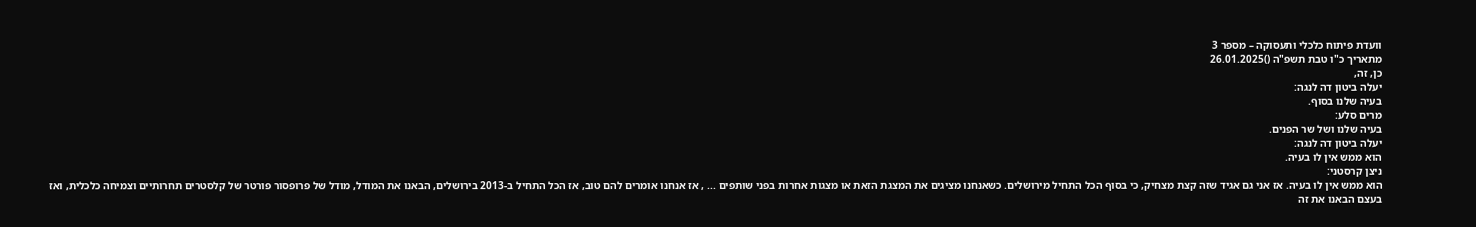וועדת פיתוח כלכלי ותעסוקה – מספר 3
מתאריך כ"ו טבת תשפ"ה ()26.01.2025
כן, זה,
יעלה ביטון דה לנגה:
בעיה שלנו בסוף.
מרים סלע:
בעיה שלנו ושל שר הפנים.
יעלה ביטון דה לנגה:
הוא ממש אין לו בעיה.
ניצן קרסטני:
הוא ממש אין לו בעיה. אז אני גם אגיד שזה קצת מצחיק, כי בסוף הכל התחיל מירושלים. כשאנחנו מציגים את המצגת הזאת או מצגות אחרות בפני שותפים ... , אז אנחנו אומרים להם טוב, אז הכל התחיל ב-2013 בירושלים, הבאנו את המודל, מודל של פרופסור פורטר של קלסטרים תחרותיים וצמיחה כלכלית, ואז בעצם הבאנו את זה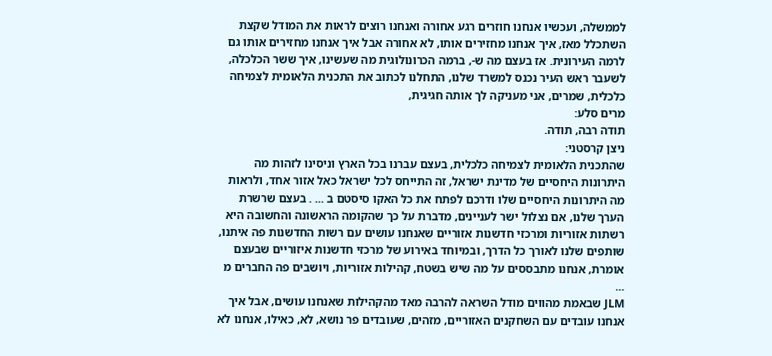לממשלה, ועכשיו אנחנו חוזרים רגע אחורה ואנחנו רוצים לראות את המודל שקצת השתכלל מאז, איך אנחנו מחזירים אותו, לא אחורה אבל איך אנחנו מחזירים אותו גם לרמה העירונית. אז בעצם מה ש-, ברמה הכרונולוגית מה שעשינו, איך ששר הכלכלה, לשעבר ראש העיר נכנס למשרד שלנו, התחלנו לכתוב את התכנית הלאומית לצמיחה כלכלית, שמרים, אני מעניקה לך אותה חגיגית,
מרים סלע:
תודה רבה, תודה.
ניצן קרסטני:
שהתכנית הלאומית לצמיחה כלכלית, בעצם עברנו בכל הארץ וניסינו לזהות מה היתרונות היחסיים של מדינת ישראל, זה התייחס לכל ישראל כאל אזור אחד, ולראות מה היתרונות היחסיים שלו ודרכם לפתח את כל האקו סיסטם ב ... . בעצם שרשרת הערך שלנו, אם נצלול ישר לעניינים, מדברת על כך שהקומה הראשונה והחשובה היא רשתות אזוריות ומרכזי חדשנות אזוריים שאנחנו עושים עם רשות החדשנות פה איתנו, שותפים שלנו לאורך כל הדרך, ובמיוחד באירוע של מרכזי חדשנות איזוריים שבעצם אומרת, אנחנו מתבססים על מה שיש בשטח, קהילות אזוריות, ויושבים פה החברים מ ...
JLM שבאמת מהווים מודל השראה להרבה מאד מהקהילות שאנחנו עושים, אבל איך אנחנו עובדים עם השחקנים האזוריים, מזהים, שעובדים פר נושא, לא, כאילו, אנחנו לא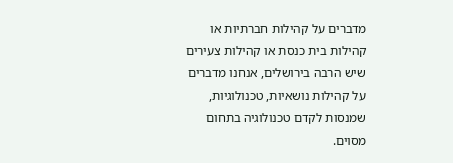מדברים על קהילות חברתיות או קהילות בית כנסת או קהילות צעירים שיש הרבה בירושלים, אנחנו מדברים על קהילות נושאיות, טכנולוגיות, שמנסות לקדם טכנולוגיה בתחום מסוים.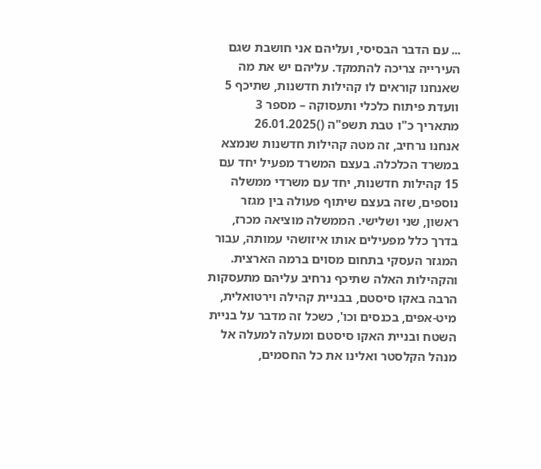... עם הדבר הבסיסי, ועליהם אני חושבת שגם העירייה צריכה להתמקד. עליהם יש את מה שאנחנו קוראים לו קהילות חדשנות, שתיכף 5
וועדת פיתוח כלכלי ותעסוקה – מספר 3
מתאריך כ"ו טבת תשפ"ה ()26.01.2025
אנחנו נרחיב, זה מטה קהילות חדשנות שנמצא במשרד הכלכלה. בעצם המשרד מפעיל יחד עם 15 קהילות חדשנות, יחד עם משרדי ממשלה נוספים, שזה בעצם שיתוף פעולה בין מגזר ראשון, שני ושלישי. הממשלה מוציאה מכרז, בדרך כלל מפעילים אותו איזושהי עמותה, עבור המגזר העסקי בתחום מסוים ברמה הארצית. והקהילות האלה שתיכף נרחיב עליהם מתעסקות הרבה באקו סיסטם, בבניית קהילה וירטואלית, מיט-אפים, בכנסים וכו', כשכל זה מדבר על בניית השטח ובניית האקו סיסטם ומעלה למעלה אל מנהל הקלסטר ואלינו את כל החסמים,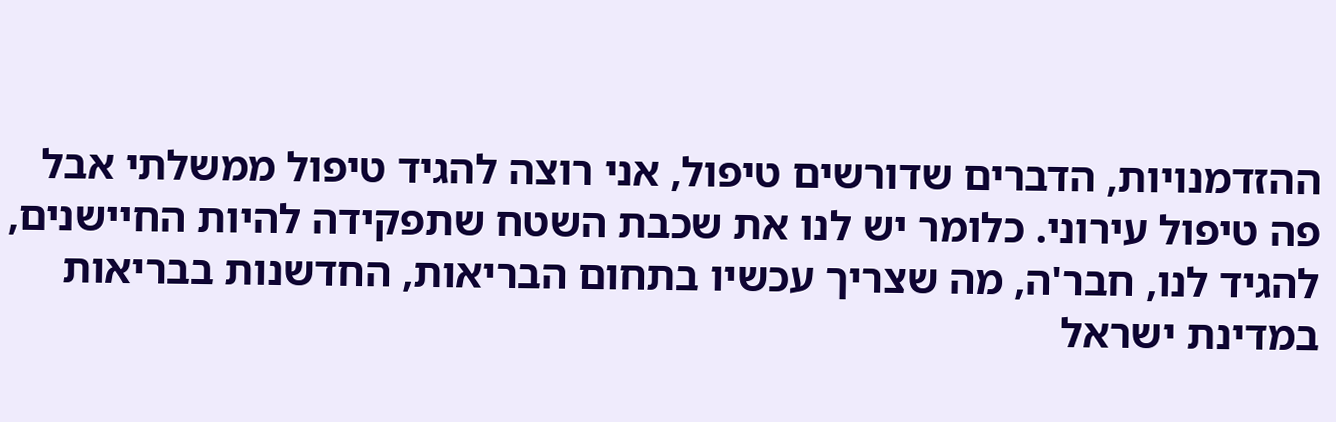ההזדמנויות, הדברים שדורשים טיפול, אני רוצה להגיד טיפול ממשלתי אבל פה טיפול עירוני. כלומר יש לנו את שכבת השטח שתפקידה להיות החיישנים, להגיד לנו, חבר'ה, מה שצריך עכשיו בתחום הבריאות, החדשנות בבריאות במדינת ישראל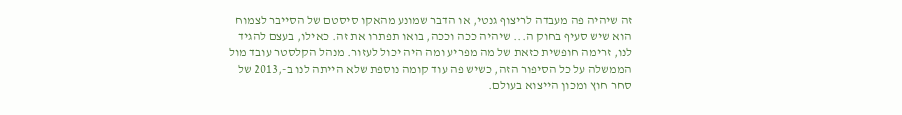זה שיהיה פה מעבדה לריצוף גנטי, או הדבר שמונע מהאקו סיסטם של הסייבר לצמוח הוא שיש סעיף בחוק ה... שיהיה ככה וככה, בואו תפתרו את זה. כאילו, בעצם להגיד לנו, זרימה חופשית כזאת של מה מפריע ומה היה יכול לעזור. מנהל הקלסטר עובד מול הממשלה על כל הסיפור הזה, כשיש פה עוד קומה נוספת שלא הייתה לנו ב-,2013 של סחר חוץ ומכון הייצוא בעולם.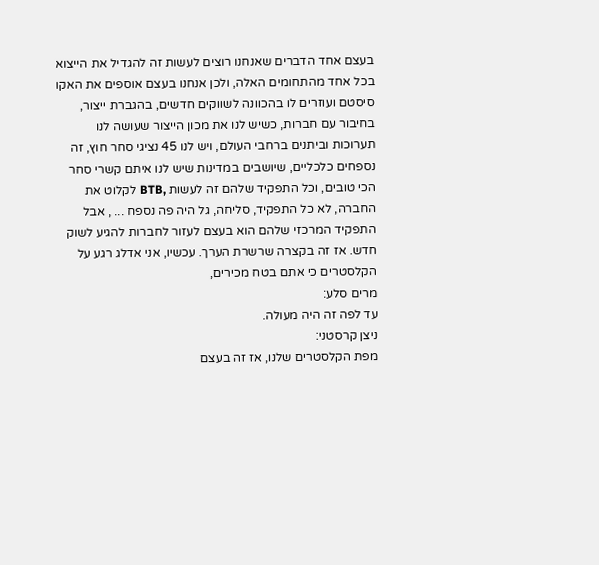בעצם אחד הדברים שאנחנו רוצים לעשות זה להגדיל את הייצוא בכל אחד מהתחומים האלה, ולכן אנחנו בעצם אוספים את האקו סיסטם ועוזרים לו בהכוונה לשווקים חדשים, בהגברת ייצור, בחיבור עם חברות, כשיש לנו את מכון הייצור שעושה לנו תערוכות וביתנים ברחבי העולם, ויש לנו 45 נציגי סחר חוץ, זה נספחים כלכליים, שיושבים במדינות שיש לנו איתם קשרי סחר הכי טובים, וכל התפקיד שלהם זה לעשות ,BTB לקלוט את החברה, לא כל התפקיד, סליחה, גל היה פה נספח ... , אבל התפקיד המרכזי שלהם הוא בעצם לעזור לחברות להגיע לשוק חדש. אז זה בקצרה שרשרת הערך. עכשיו, אני אדלג רגע על הקלסטרים כי אתם בטח מכירים,
מרים סלע:
עד לפה זה היה מעולה.
ניצן קרסטני:
מפת הקלסטרים שלנו, אז זה בעצם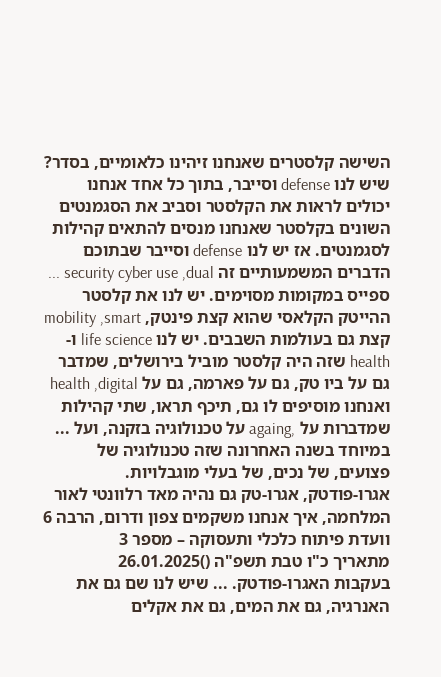השישה קלסטרים שאנחנו זיהינו כלאומיים, בסדר? שיש לנו defense וסייבר, בתוך כל אחד אנחנו יכולים לראות את הקלסטר וסביב את הסגמנטים השונים בקלסטר שאנחנו מנסים להתאים קהילות לסגמנטים. אז יש לנו defense וסייבר שבתוכם הדברים המשמעותיים זה security cyber use ,dual ... ספייס במקומות מסוימים. יש לנו את קלסטר ההייטק הקלאסי שהוא קצת פינטק, mobility ,smart קצת גם בעולמות השבבים. יש לנו life science ו- health שזה היה קלסטר מוביל בירושלים, שמדבר גם על ביו טק, גם על פארמה, גם על health ,digital ואנחנו מוסיפים לו גם, תיכף תראו, שתי קהילות שמדברות על ,againg על טכנולוגיה בזקנה, ועל ... במיוחד בשנה האחרונה שזה טכנולוגיה של פצועים, של נכים, של בעלי מוגבלויות.
אגרו-פודטק, אגרו-טק גם נהיה מאד רלוונטי לאור המלחמה, איך אנחנו משקמים צפון ודרום, הרבה 6
וועדת פיתוח כלכלי ותעסוקה – מספר 3
מתאריך כ"ו טבת תשפ"ה ()26.01.2025
בעקבות האגרו-פודטק. ... שיש לנו שם גם את האנרגיה, גם את המים, גם את אקלים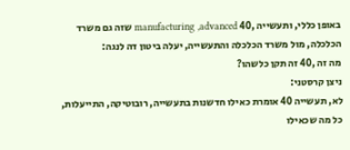באופן כללי, ותעשייה ,40 manufacturing ,advanced שזה גם משרד הכלכלה, מול משרד הכלכלה והתעשייה, יעלה ביטון דה לנגה:
מה זה ,40 זה תקן כלשהו?
ניצן קרסטני:
לא, תעשייה 40 אומרת כאילו חדשנות בתעשייה, רובוטיקה, התייעלות, כל מה שכאילו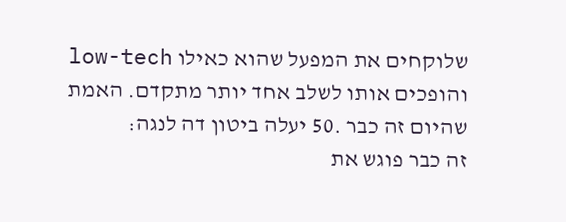שלוקחים את המפעל שהוא כאילו low-tech והופכים אותו לשלב אחד יותר מתקדם. האמת שהיום זה כבר .50 יעלה ביטון דה לנגה:
זה כבר פוגש את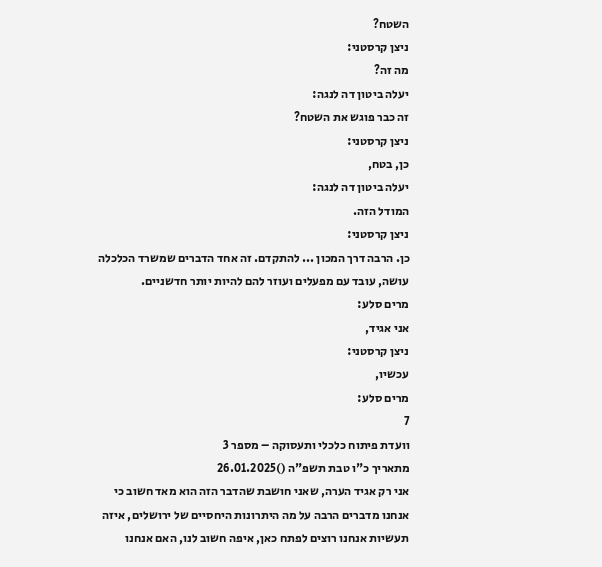השטח?
ניצן קרסטני:
מה זה?
יעלה ביטון דה לנגה:
זה כבר פוגש את השטח?
ניצן קרסטני:
כן, בטח,
יעלה ביטון דה לנגה:
המודל הזה.
ניצן קרסטני:
כן. הרבה דרך המכון ... להתקדם. זה אחד הדברים שמשרד הכלכלה עושה, עובד עם מפעלים ועוזר להם להיות יותר חדשניים.
מרים סלע:
אני אגיד,
ניצן קרסטני:
עכשיו,
מרים סלע:
7
וועדת פיתוח כלכלי ותעסוקה – מספר 3
מתאריך כ"ו טבת תשפ"ה ()26.01.2025
אני רק אגיד הערה, שאני חושבת שהדבר הזה הוא מאד חשוב כי אנחנו מדברים הרבה על מה היתרונות היחסיים של ירושלים, איזה תעשיות אנחנו רוצים לפתח כאן, איפה חשוב לנו, האם אנחנו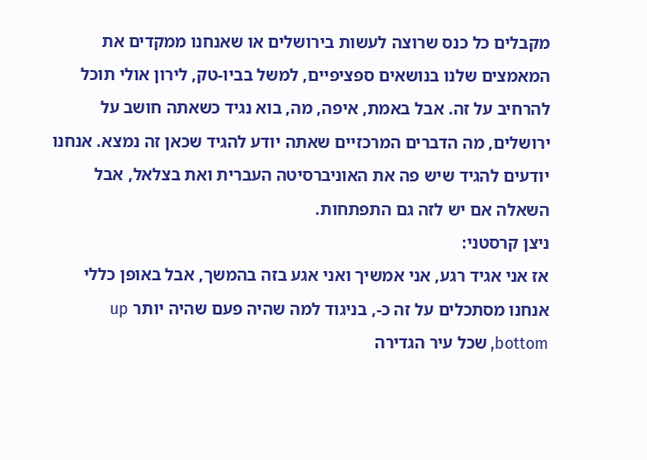מקבלים כל כנס שרוצה לעשות בירושלים או שאנחנו ממקדים את המאמצים שלנו בנושאים ספציפיים, למשל בביו-טק, לירון אולי תוכל להרחיב על זה. אבל באמת, איפה, מה, בוא נגיד כשאתה חושב על ירושלים, מה הדברים המרכזיים שאתה יודע להגיד שכאן זה נמצא. אנחנו יודעים להגיד שיש פה את האוניברסיטה העברית ואת בצלאל, אבל השאלה אם יש לזה גם התפתחות.
ניצן קרסטני:
אז אני אגיד רגע, אני אמשיך ואני אגע בזה בהמשך, אבל באופן כללי אנחנו מסתכלים על זה כ-, בניגוד למה שהיה פעם שהיה יותר up ,bottom שכל עיר הגדירה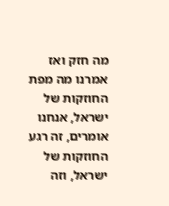מה חזק ואז אמרנו מה מפת החוזקות של ישראל, אנחנו אומרים, זה רגע החוזקות של ישראל, וזה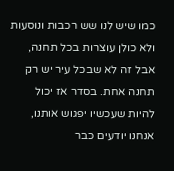כמו שיש לנו שש רכבות ונוסעות ולא כולן עוצרות בכל תחנה, אבל זה לא שבכל עיר יש רק תחנה אחת. בסדר אז יכול להיות שעכשיו יפגוש אותנו, אנחנו יודעים כבר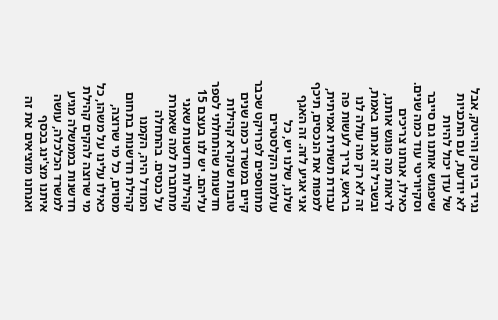נגיד ביו טק והייטק, אבל לא יודעת, עם התכניות של עדן יכול להיות שיפגוש אותנו גם סייבר וסקיוריטי עוד כמה שנים. כאילו, אנחנו צריכים לראות מה פוגש אותנו, ובשביל זה אנחנו באמת, זה לא רק מה עולה לנו בראש, צריך לעשות פה עבודת תשתית אמיתית, למפות את הנכסים, תיכף אני אגיע לזה. זה האגף שלנו, שלנו יש, כל עולמות הקלסטרים מתווספים לפרויקט שכבר קיים במשרד כמה שנים טובות שנקרא קהילות חדשנות שהתחלתי לספר עליהם. יש לנו בעצם 15 קהילות חדשנות שאני מתחברת למה שאמרת על כנסים. בהתחלה המודל היה, הקמנו קהילת חדשנות בתחום מסוים, כל מי שרוצה, כאילו עלינו על משהו, כל מי שרוצה להקים קהילת חדשנות בממשלה מגיע למשרד הכלכלה, עושה איתנו מצ'ינג בכסף ואנחנו מוציאים את זה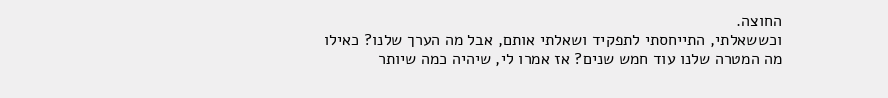החוצה.
וכששאלתי, התייחסתי לתפקיד ושאלתי אותם, אבל מה הערך שלנו? כאילו מה המטרה שלנו עוד חמש שנים? אז אמרו לי, שיהיה כמה שיותר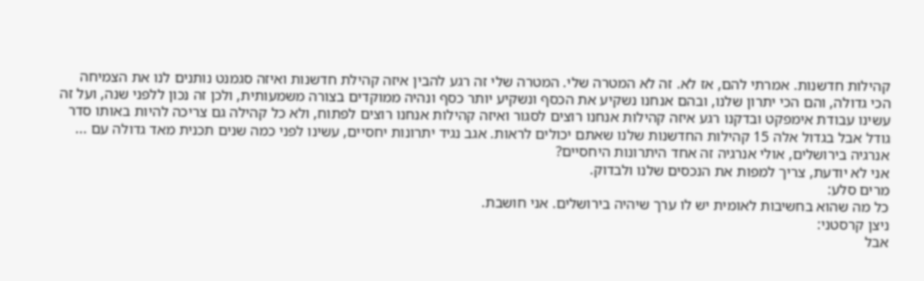קהילות חדשנות. אמרתי להם, אז לא. זה לא המטרה שלי. המטרה שלי זה רגע להבין איזה קהילת חדשנות ואיזה סגמנט נותנים לנו את הצמיחה הכי גדולה, והם הכי יתרון שלנו, ובהם אנחנו נשקיע את הכסף ונשקיע יותר כסף ונהיה ממוקדים בצורה משמעותית, ולכן זה נכון ללפני שנה, ועל זה עשינו עבודת אימפקט ובדקנו רגע איזה קהילות אנחנו רוצים לסגור ואיזה קהילות אנחנו רוצים לפתוח, ולא כל קהילה גם צריכה להיות באותו סדר גודל אבל בגדול אלה 15 קהילות החדשנות שלנו שאתם יכולים לראות. אגב נגיד יתרונות יחסיים, עשינו לפני כמה שנים תכנית מאד גדולה עם ... אנרגיה בירושלים, אולי אנרגיה זה אחד היתרונות היחסיים?
אני לא יודעת, צריך למפות את הנכסים שלנו ולבדוק.
מרים סלע:
כל מה שהוא בחשיבות לאומית יש לו ערך שיהיה בירושלים. אני חושבת.
ניצן קרסטני:
אבל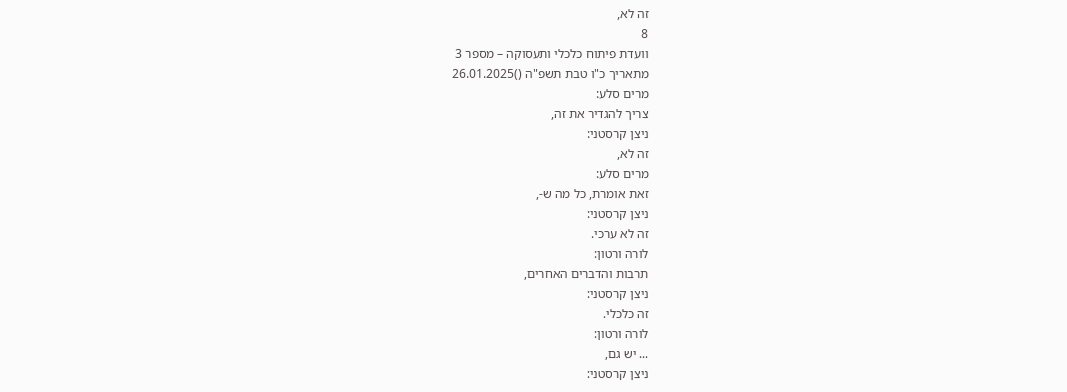זה לא,
8
וועדת פיתוח כלכלי ותעסוקה – מספר 3
מתאריך כ"ו טבת תשפ"ה ()26.01.2025
מרים סלע:
צריך להגדיר את זה,
ניצן קרסטני:
זה לא,
מרים סלע:
זאת אומרת, כל מה ש-,
ניצן קרסטני:
זה לא ערכי.
לורה ורטון:
תרבות והדברים האחרים,
ניצן קרסטני:
זה כלכלי.
לורה ורטון:
... יש גם,
ניצן קרסטני: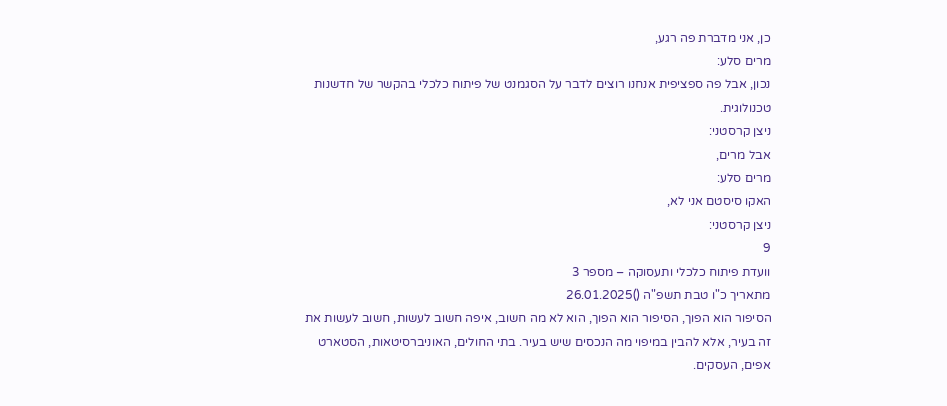כן, אני מדברת פה רגע,
מרים סלע:
נכון, אבל פה ספציפית אנחנו רוצים לדבר על הסגמנט של פיתוח כלכלי בהקשר של חדשנות טכנולוגית.
ניצן קרסטני:
אבל מרים,
מרים סלע:
האקו סיסטם אני לא,
ניצן קרסטני:
9
וועדת פיתוח כלכלי ותעסוקה – מספר 3
מתאריך כ"ו טבת תשפ"ה ()26.01.2025
הסיפור הוא הפוך, הסיפור הוא הפוך, הוא לא מה חשוב, איפה חשוב לעשות, חשוב לעשות את זה בעיר, אלא להבין במיפוי מה הנכסים שיש בעיר. בתי החולים, האוניברסיטאות, הסטארט אפים, העסקים.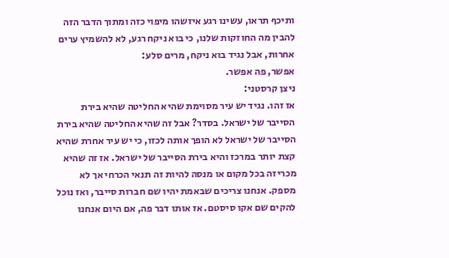ותיכף תראו, עשינו רגע איזשהו מיפוי כזה ומתוך הדבר הזה להבין מה החוזקות שלנו, כי בוא ניקח רגע, לא להשמיץ ערים אחרות, אבל נגיד בוא ניקח, מרים סלע:
אפשר, פה אפשר.
ניצן קרסטני:
אז זהו. נגיד יש עיר מסוימת שהיא החליטה שהיא בירת הסייבר של ישראל. בסדר? אבל זה שהיא החליטה שהיא בירת הסייבר של ישראל לא הופך אותה לכזו, כי יש עיר אחרת שהיא קצת יותר במרכז והיא בירת הסייבר של ישראל. אז זה שהיא מכריזה בכל מקום או מנסה להיות זה תנאי הכרחי אך לא מספק. אנחנו צריכים שבאמת יהיו שם חברות סייבר, ואז נוכל להקים שם אקו סיסטם. אז אותו דבר פה, אם היום אנחנו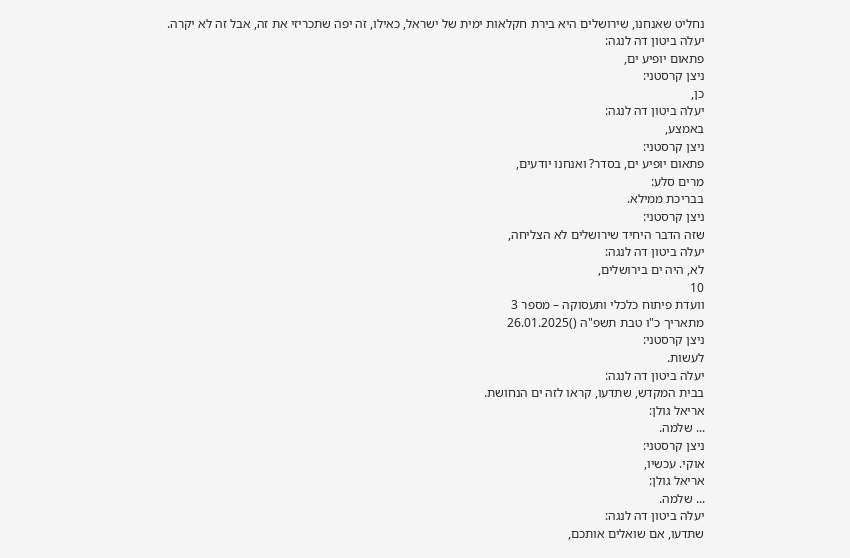נחליט שאנחנו, שירושלים היא בירת חקלאות ימית של ישראל, כאילו, זה יפה שתכריזי את זה, אבל זה לא יקרה.
יעלה ביטון דה לנגה:
פתאום יופיע ים,
ניצן קרסטני:
כן,
יעלה ביטון דה לנגה:
באמצע,
ניצן קרסטני:
פתאום יופיע ים, בסדר? ואנחנו יודעים,
מרים סלע:
בבריכת ממילא.
ניצן קרסטני:
שזה הדבר היחיד שירושלים לא הצליחה,
יעלה ביטון דה לנגה:
לא, היה ים בירושלים,
10
וועדת פיתוח כלכלי ותעסוקה – מספר 3
מתאריך כ"ו טבת תשפ"ה ()26.01.2025
ניצן קרסטני:
לעשות.
יעלה ביטון דה לנגה:
בבית המקדש, שתדעו, קראו לזה ים הנחושת.
אריאל גולן:
... שלמה.
ניצן קרסטני:
אוקי. עכשיו,
אריאל גולן:
... שלמה.
יעלה ביטון דה לנגה:
שתדעו, אם שואלים אותכם,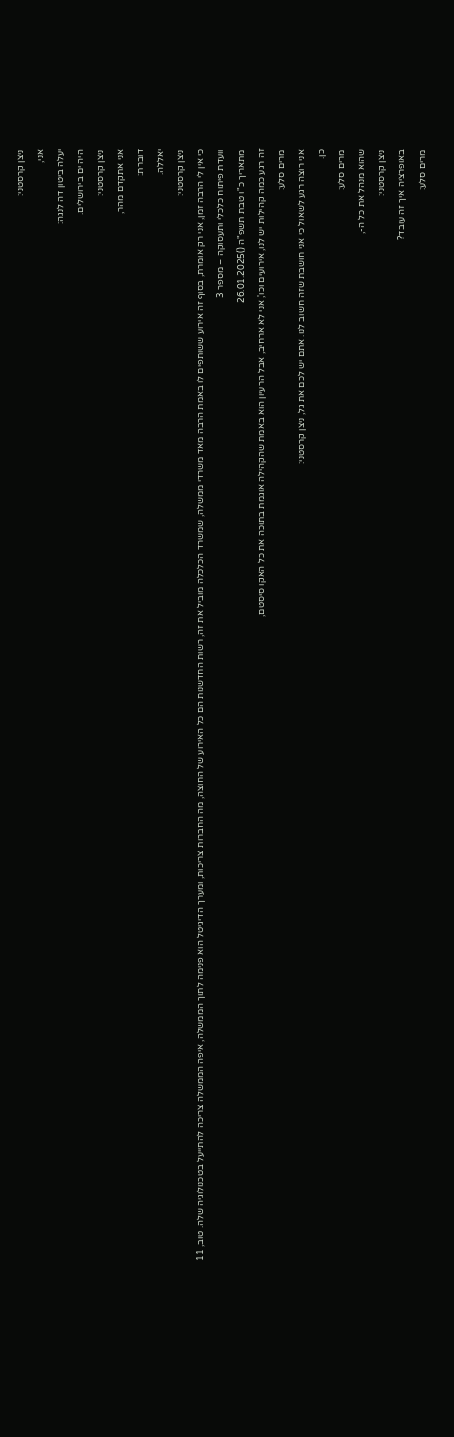ניצן קרסטני:
אני,
יעלה ביטון דה לנגה:
היה ים בירושלים.
ניצן קרסטני:
אני אתקדם מהר,
דוברת:
יאללה.
ניצן קרסטני:
כי אין לי הרבה זמן, אני רק אומרת, בסוף זה אירוע ששותפים לו באמת הרבה מאד משרדי ממשלה, שמשרד הכלכלה מוביל את זה, רשות החדשנות הם כל האירוע של החוצה, מה החברות צריכות, ומערך הדיגיטל הוא פנימה לתוך הממשלה, איפה הממשלה צריכה להתייעל בטכנולוגיה שלה. טוב, 11
וועדת פיתוח כלכלי ותעסוקה – מספר 3
מתאריך כ"ו טבת תשפ"ה ()26.01.2025
זה רגע כמה קהילות יש לנו, אירועים וכו', אני לא ארחיב, אבל הרעיון הוא באמת שהקהילה אוגמת בתוכה את כל האקו סיסטם,
מרים סלע:
אני רוצה רגע לשאול כי אני חושבת שזה חשוב לנו. אתם יש לכם את גל, ניצן קרסטני:
כן.
מרים סלע:
שהוא מנהל את כל ה-,
ניצן קרסטני:
באופרציה איך זה עובד?
מרים סלע: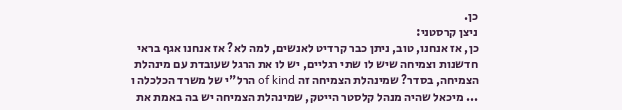כן.
ניצן קרסטני:
כן, אז אנחנו, טוב, ניתן כבר קרדיט לאנשים, למה לא? אז אנחנו אגף בראי חדשנות וצמיחה שיש לו שתי רגליים, יש לו את הרגל שעובדת עם מינהלת הצמיחה, בסדר? שמינהלת הצמיחה זה of kind הרל"י של משרד הכלכלה ו ... מיכאל שהיה מנהל קלסטר הייטק, שמינהלת הצמיחה יש בה באמת את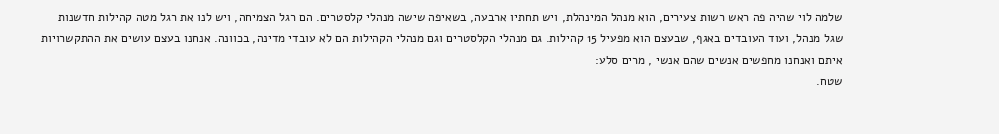שלמה לוי שהיה פה ראש רשות צעירים, הוא מנהל המינהלת, ויש תחתיו ארבעה, בשאיפה שישה מנהלי קלסטרים. הם רגל הצמיחה, ויש לנו את רגל מטה קהילות חדשנות שגל מנהל, ועוד העובדים באגף, שבעצם הוא מפעיל 15 קהילות. גם מנהלי הקלסטרים וגם מנהלי הקהילות הם לא עובדי מדינה, בכוונה. אנחנו בעצם עושים את ההתקשרויות איתם ואנחנו מחפשים אנשים שהם אנשי , מרים סלע:
שטח.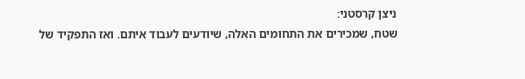ניצן קרסטני:
שטח, שמכירים את התחומים האלה, שיודעים לעבוד איתם. ואז התפקיד של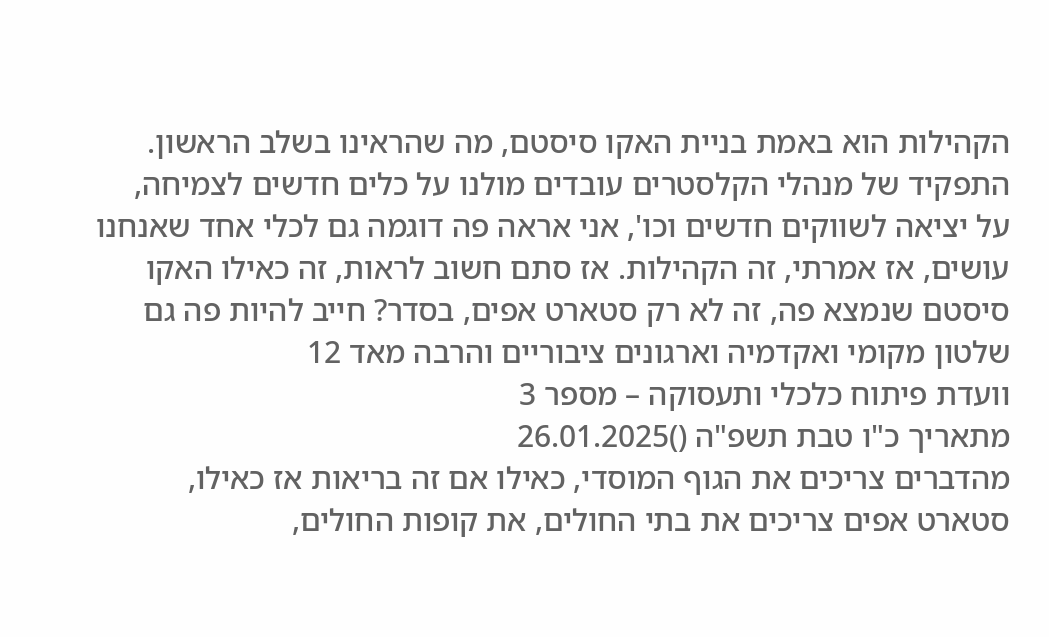הקהילות הוא באמת בניית האקו סיסטם, מה שהראינו בשלב הראשון. התפקיד של מנהלי הקלסטרים עובדים מולנו על כלים חדשים לצמיחה, על יציאה לשווקים חדשים וכו', אני אראה פה דוגמה גם לכלי אחד שאנחנו עושים, אז אמרתי, זה הקהילות. אז סתם חשוב לראות, זה כאילו האקו סיסטם שנמצא פה, זה לא רק סטארט אפים, בסדר? חייב להיות פה גם שלטון מקומי ואקדמיה וארגונים ציבוריים והרבה מאד 12
וועדת פיתוח כלכלי ותעסוקה – מספר 3
מתאריך כ"ו טבת תשפ"ה ()26.01.2025
מהדברים צריכים את הגוף המוסדי, כאילו אם זה בריאות אז כאילו, סטארט אפים צריכים את בתי החולים, את קופות החולים,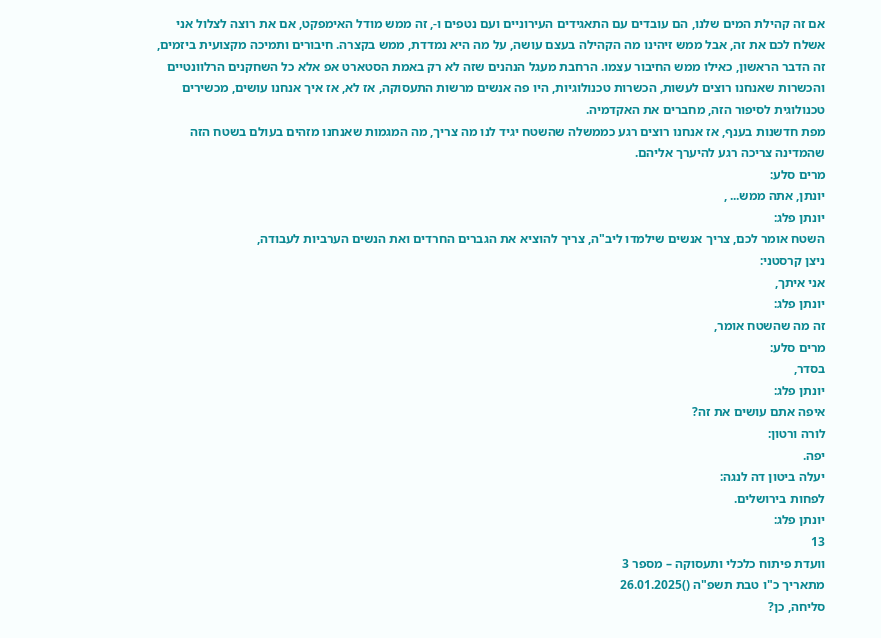אם זה קהילת המים שלנו, הם עובדים עם התאגידים העירוניים ועם נטפים ו-, זה ממש מודל האימפקט, אם את רוצה לצלול אני אשלח לכם את זה, אבל ממש זיהינו מה הקהילה בעצם עושה, על מה היא נמדדת, ממש בקצרה. חיבורים ותמיכה מקצועית ביזמים, זה הדבר הראשון, כאילו ממש החיבור עצמו. הרחבת מעגל הנהנים שזה לא רק באמת הסטארט אפ אלא כל השחקנים הרלוונטיים והכשרות שאנחנו רוצים לעשות, הכשרות טכנולוגיות, היו פה אנשים מרשות התעסוקה, אז לא, אז איך אנחנו עושים, מכשירים טכנולוגית לסיפור הזה, מחברים את האקדמיה.
מפת חדשנות בענף, אז אנחנו רוצים רגע כממשלה שהשטח יגיד לנו מה צריך, מה המגמות שאנחנו מזהים בעולם בשטח הזה שהמדינה צריכה רגע להיערך אליהם.
מרים סלע:
יונתן, אתה ממש... ,
יונתן פלג:
השטח אומר לכם, צריך אנשים שילמדו ליב"ה, צריך להוציא את הגברים החרדים ואת הנשים הערביות לעבודה,
ניצן קרסטני:
אני איתך,
יונתן פלג:
זה מה שהשטח אומר,
מרים סלע:
בסדר,
יונתן פלג:
איפה אתם עושים את זה?
לורה ורטון:
יפה.
יעלה ביטון דה לנגה:
לפחות בירושלים.
יונתן פלג:
13
וועדת פיתוח כלכלי ותעסוקה – מספר 3
מתאריך כ"ו טבת תשפ"ה ()26.01.2025
סליחה, כן?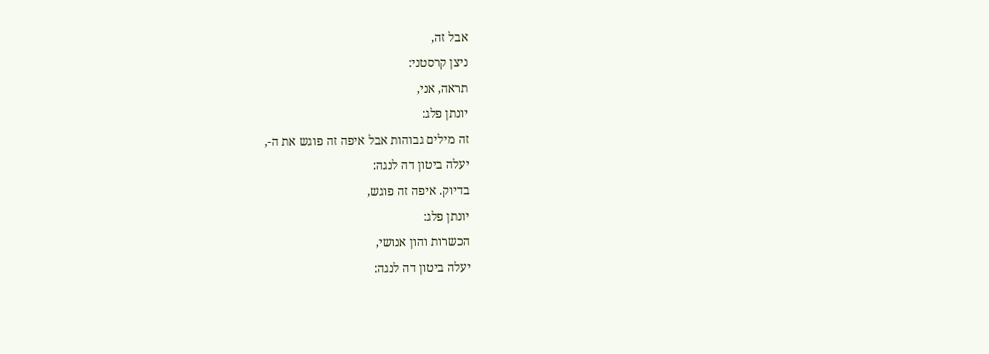אבל זה,
ניצן קרסטני:
תראה, אני,
יונתן פלג:
זה מילים גבוהות אבל איפה זה פוגש את ה-,
יעלה ביטון דה לנגה:
בדיוק. איפה זה פוגש,
יונתן פלג:
הכשרות והון אנושי,
יעלה ביטון דה לנגה: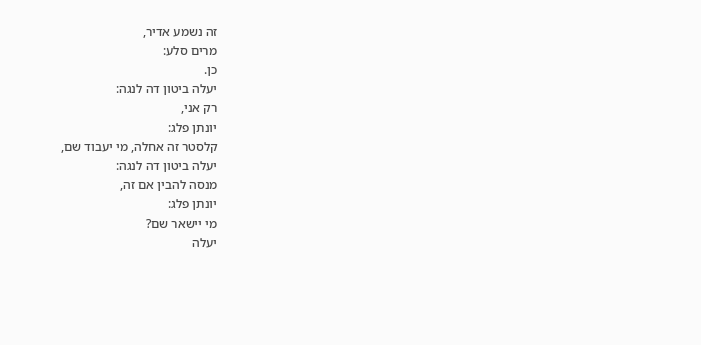זה נשמע אדיר,
מרים סלע:
כן.
יעלה ביטון דה לנגה:
רק אני,
יונתן פלג:
קלסטר זה אחלה, מי יעבוד שם,
יעלה ביטון דה לנגה:
מנסה להבין אם זה,
יונתן פלג:
מי יישאר שם?
יעלה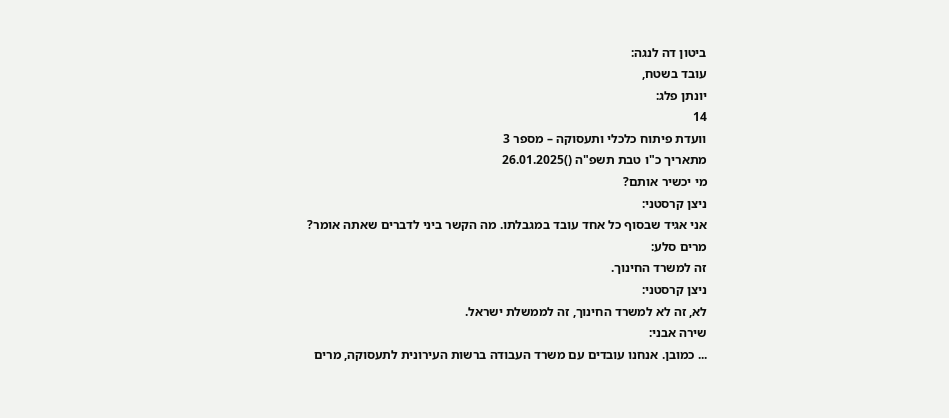ביטון דה לנגה:
עובד בשטח,
יונתן פלג:
14
וועדת פיתוח כלכלי ותעסוקה – מספר 3
מתאריך כ"ו טבת תשפ"ה ()26.01.2025
מי יכשיר אותם?
ניצן קרסטני:
אני אגיד שבסוף כל אחד עובד במגבלתו. מה הקשר ביני לדברים שאתה אומר?
מרים סלע:
זה למשרד החינוך.
ניצן קרסטני:
לא, זה לא למשרד החינוך, זה לממשלת ישראל.
שירה אבני:
... כמובן. אנחנו עובדים עם משרד העבודה ברשות העירונית לתעסוקה, מרים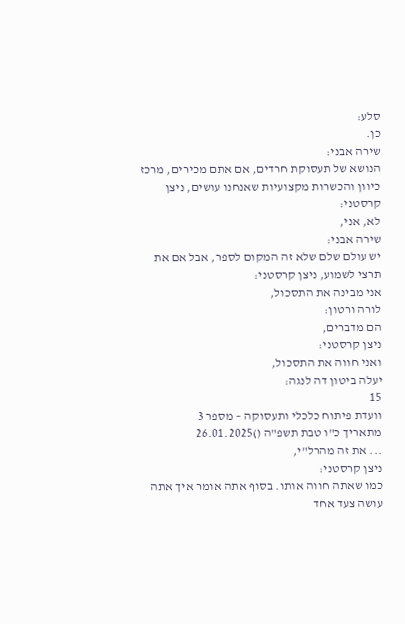סלע:
כן.
שירה אבני:
הנושא של תעסוקת חרדים, אם אתם מכירים, מרכז כיוון והכשרות מקצועיות שאנחנו עושים, ניצן קרסטני:
לא, אני,
שירה אבני:
יש עולם שלם שלא זה המקום לספר, אבל אם את תרצי לשמוע, ניצן קרסטני:
אני מבינה את התסכול,
לורה ורטון:
הם מדברים,
ניצן קרסטני:
ואני חווה את התסכול,
יעלה ביטון דה לנגה:
15
וועדת פיתוח כלכלי ותעסוקה – מספר 3
מתאריך כ"ו טבת תשפ"ה ()26.01.2025
... את זה מהרל"י,
ניצן קרסטני:
כמו שאתה חווה אותו. בסוף אתה אומר איך אתה עושה צעד אחד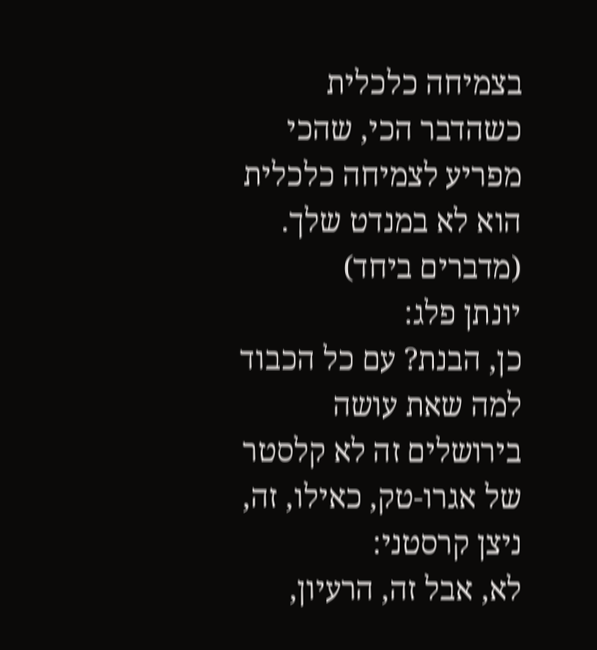בצמיחה כלכלית כשהדבר הכי, שהכי מפריע לצמיחה כלכלית הוא לא במנדט שלך.
(מדברים ביחד)
יונתן פלג:
כן, הבנת? עם כל הכבוד למה שאת עושה בירושלים זה לא קלסטר של אגרו-טק, כאילו, זה, ניצן קרסטני:
לא, אבל זה, הרעיון,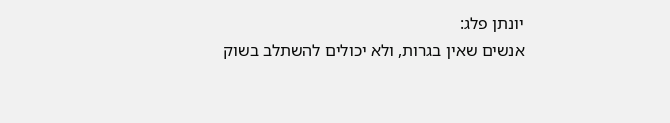יונתן פלג:
אנשים שאין בגרות, ולא יכולים להשתלב בשוק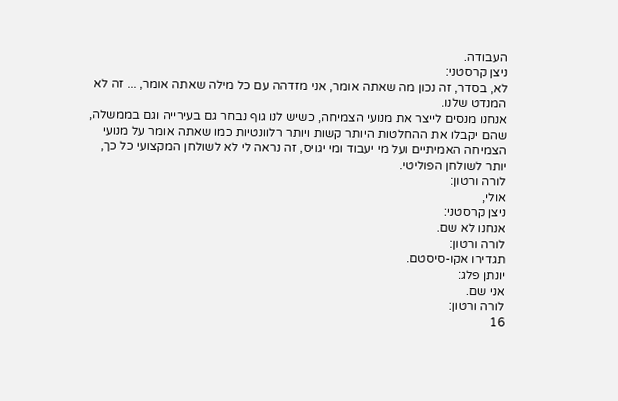העבודה.
ניצן קרסטני:
לא, בסדר, זה נכון מה שאתה אומר, אני מזדהה עם כל מילה שאתה אומר, ... זה לא המנדט שלנו.
אנחנו מנסים לייצר את מנועי הצמיחה, כשיש לנו גוף נבחר גם בעירייה וגם בממשלה, שהם יקבלו את ההחלטות היותר קשות ויותר רלוונטיות כמו שאתה אומר על מנועי הצמיחה האמיתיים ועל מי יעבוד ומי יגויס, זה נראה לי לא לשולחן המקצועי כל כך, יותר לשולחן הפוליטי.
לורה ורטון:
אולי,
ניצן קרסטני:
אנחנו לא שם.
לורה ורטון:
תגדירו אקו-סיסטם.
יונתן פלג:
אני שם.
לורה ורטון:
16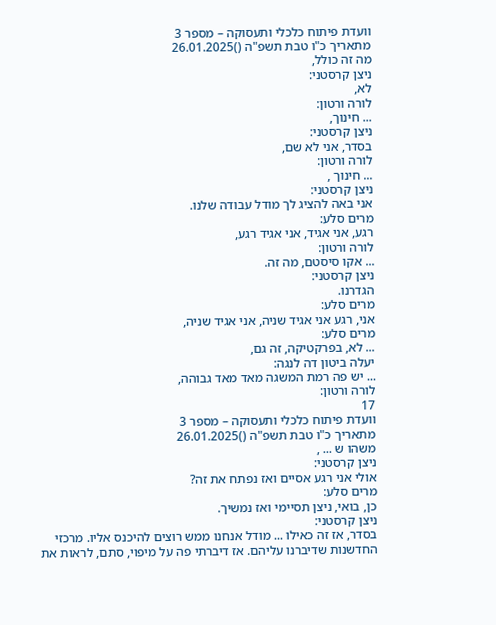וועדת פיתוח כלכלי ותעסוקה – מספר 3
מתאריך כ"ו טבת תשפ"ה ()26.01.2025
מה זה כולל,
ניצן קרסטני:
לא,
לורה ורטון:
... חינוך,
ניצן קרסטני:
בסדר, אני לא שם,
לורה ורטון:
... חינוך ,
ניצן קרסטני:
אני באה להציג לך מודל עבודה שלנו.
מרים סלע:
רגע, אני אגיד, אני אגיד רגע,
לורה ורטון:
... אקו סיסטם, מה זה.
ניצן קרסטני:
הגדרנו.
מרים סלע:
אני, רגע אני אגיד שניה, אני אגיד שניה,
מרים סלע:
... לא, בפרקטיקה, זה גם,
יעלה ביטון דה לנגה:
... יש פה רמת המשגה מאד מאד גבוהה,
לורה ורטון:
17
וועדת פיתוח כלכלי ותעסוקה – מספר 3
מתאריך כ"ו טבת תשפ"ה ()26.01.2025
משהו ש ... ,
ניצן קרסטני:
אולי אני רגע אסיים ואז נפתח את זה?
מרים סלע:
כן, בואי, ניצן תסיימי ואז נמשיך.
ניצן קרסטני:
בסדר, אז זה כאילו ... מודל אנחנו ממש רוצים להיכנס אליו. מרכזי החדשנות שדיברנו עליהם. אז דיברתי פה על מיפוי, סתם, לראות את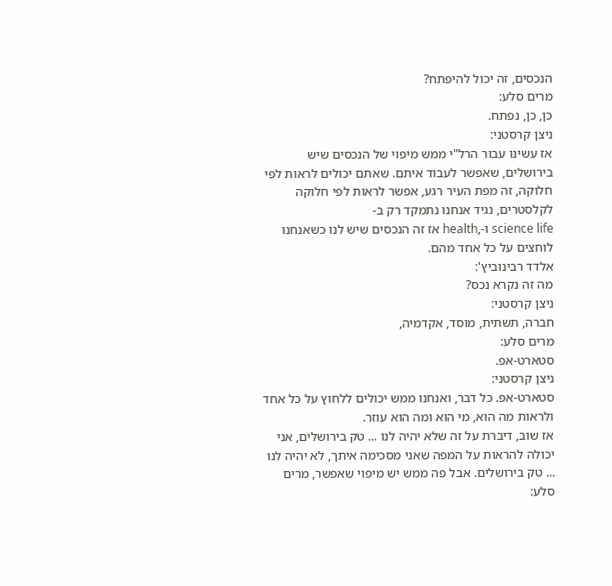הנכסים, זה יכול להיפתח?
מרים סלע:
כן, כן, נפתח.
ניצן קרסטני:
אז עשינו עבור הרל"י ממש מיפוי של הנכסים שיש בירושלים, שאפשר לעבוד איתם. שאתם יכולים לראות לפי חלוקה, זה מפת העיר רגע, אפשר לראות לפי חלוקה לקלסטרים, נגיד אנחנו נתמקד רק ב-
science life ו-,health אז זה הנכסים שיש לנו כשאנחנו לוחצים על כל אחד מהם.
אלדד רבינוביץ':
מה זה נקרא נכס?
ניצן קרסטני:
חברה, תשתית, מוסד, אקדמיה,
מרים סלע:
סטארט-אפ.
ניצן קרסטני:
סטארט-אפ. כל דבר, ואנחנו ממש יכולים ללחוץ על כל אחד ולראות מה הוא, מי הוא ומה הוא עוזר.
אז שוב, דיברת על זה שלא יהיה לנו ... טק בירושלים, אני יכולה להראות על המפה שאני מסכימה איתך, לא יהיה לנו ... טק בירושלים. אבל פה ממש יש מיפוי שאפשר, מרים סלע: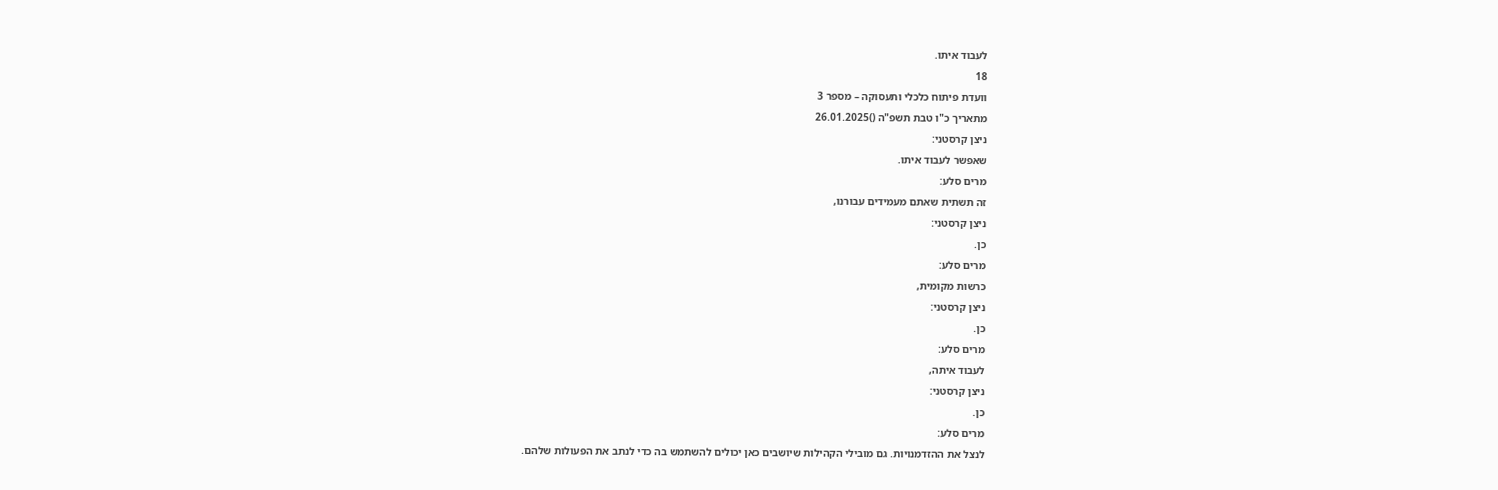לעבוד איתו.
18
וועדת פיתוח כלכלי ותעסוקה – מספר 3
מתאריך כ"ו טבת תשפ"ה ()26.01.2025
ניצן קרסטני:
שאפשר לעבוד איתו.
מרים סלע:
זה תשתית שאתם מעמידים עבורנו,
ניצן קרסטני:
כן.
מרים סלע:
כרשות מקומית,
ניצן קרסטני:
כן.
מרים סלע:
לעבוד איתה,
ניצן קרסטני:
כן.
מרים סלע:
לנצל את ההזדמנויות. גם מובילי הקהילות שיושבים כאן יכולים להשתמש בה כדי לנתב את הפעולות שלהם.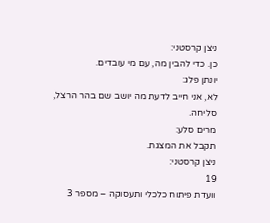ניצן קרסטני:
כן. כדי להבין מה, עם מי עובדים.
יונתן פלג:
לא, אני חייב לדעת מה יושב שם בהר הרצל, סליחה.
מרים סלע:
תקבל את המצגת.
ניצן קרסטני:
19
וועדת פיתוח כלכלי ותעסוקה – מספר 3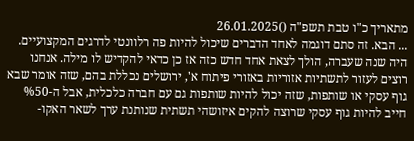מתאריך כ"ו טבת תשפ"ה ()26.01.2025
... הבא. זה סתם דוגמה לאחד הדברים שיכול להיות פה רלוונטי לדרגים המקצועיים. היה שנה שעברה, הולך לצאת אחד חדש כזה אז כן כדאי להקדיש לו מילה. אנחנו רוצים לעזור לתשתיות אזוריות באזורי פיתוח א', ירושלים נכללת בהם, שזה אומר שבא גוף עסקי או שותפות, שזה יכול להיות שותפות גם עם חברה כלכלית, אבל ה-%50 חייב להיות גוף עסקי שרוצה להקים איזושהי תשתית שנותנת ערך לשאר האקו-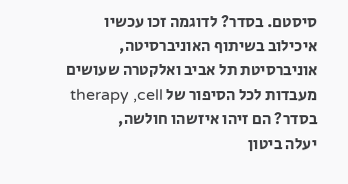סיסטם. בסדר? לדוגמה זכו עכשיו איכילוב בשיתוף האוניברסיטה, אוניברסיטת תל אביב ואלקטרה שעושים מעבדות לכל הסיפור של therapy ,cell בסדר? הם זיהו איזשהו חולשה,
יעלה ביטון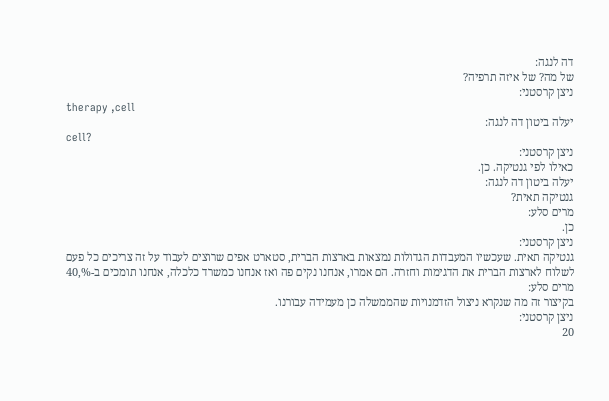דה לנגה:
של מה? של איזה תרפיה?
ניצן קרסטני:
therapy ,cell
יעלה ביטון דה לנגה:
cell?
ניצן קרסטני:
כאילו לפי גנטיקה. כן.
יעלה ביטון דה לנגה:
גנטיקה תאית?
מרים סלע:
כן.
ניצן קרסטני:
גנטיקה תאית. שעכשיו המעבדות הגדולות נמצאות בארצות הברית, סטארט אפים שרוצים לעבוד על זה צריכים כל פעם לשלוח לארצות הברית את הדגימות וחזרה. הם אמרו, אנחנו נקים פה ואז אנחנו כמשרד כלכלה, אנחנו תומכים ב-%,40
מרים סלע:
בקיצור זה מה שנקרא ניצול הזדמנויות שהממשלה כן מעמידה עבורנו.
ניצן קרסטני:
20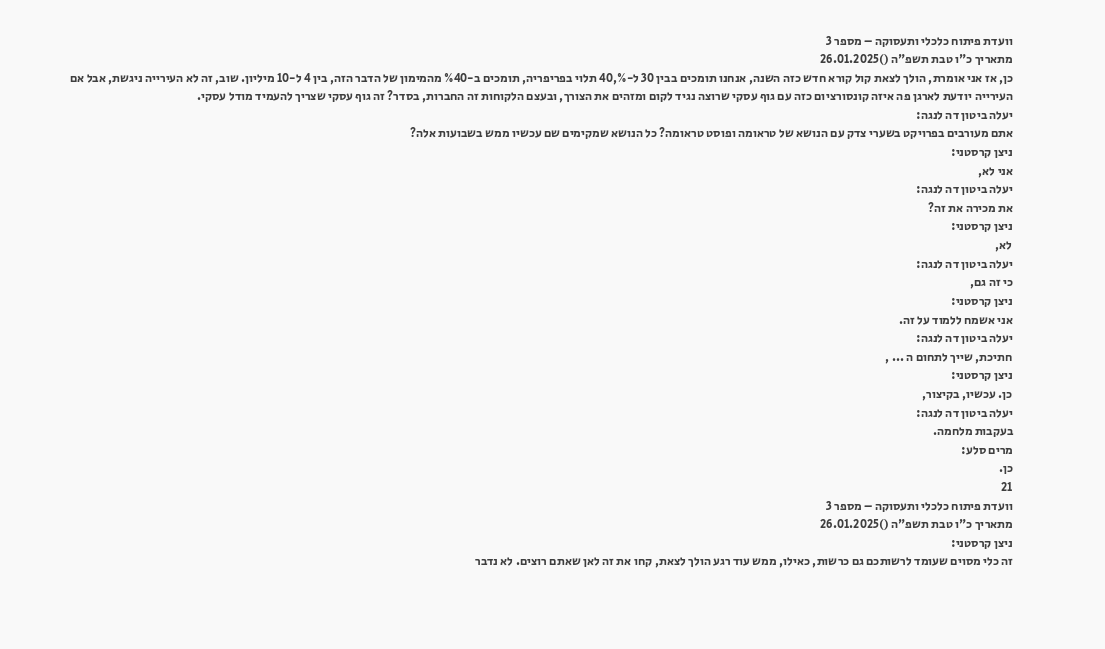וועדת פיתוח כלכלי ותעסוקה – מספר 3
מתאריך כ"ו טבת תשפ"ה ()26.01.2025
כן, אז אני אומרת, הולך לצאת קול קורא חדש כזה השנה, אנחנו תומכים בבין 30 ל-%,40 תלוי בפריפריה, תומכים ב-%40 מהמימון של הדבר הזה, בין 4 ל-10 מיליון. שוב, זה לא העירייה ניגשת, אבל אם העירייה יודעת לארגן פה איזה קונסורציום כזה עם גוף עסקי שרוצה נגיד לקום ומזהים את הצורך, ובעצם הלקוחות זה החברות, בסדר? זה גוף עסקי שצריך להעמיד מודל עסקי.
יעלה ביטון דה לנגה:
אתם מעורבים בפרויקט בשערי צדק עם הנושא של טראומה ופוסט טראומה? כל הנושא שמקימים שם עכשיו ממש בשבועות אלה?
ניצן קרסטני:
אני לא,
יעלה ביטון דה לנגה:
את מכירה את זה?
ניצן קרסטני:
לא,
יעלה ביטון דה לנגה:
כי זה גם,
ניצן קרסטני:
אני אשמח ללמוד על זה.
יעלה ביטון דה לנגה:
חתיכת, שייך לתחום ה ... ,
ניצן קרסטני:
כן. עכשיו, בקיצור,
יעלה ביטון דה לנגה:
בעקבות מלחמה.
מרים סלע:
כן.
21
וועדת פיתוח כלכלי ותעסוקה – מספר 3
מתאריך כ"ו טבת תשפ"ה ()26.01.2025
ניצן קרסטני:
זה כלי מסוים שעומד לרשותכם גם כרשות, כאילו, ממש עוד רגע הולך לצאת, קחו את זה לאן שאתם רוצים. לא נדבר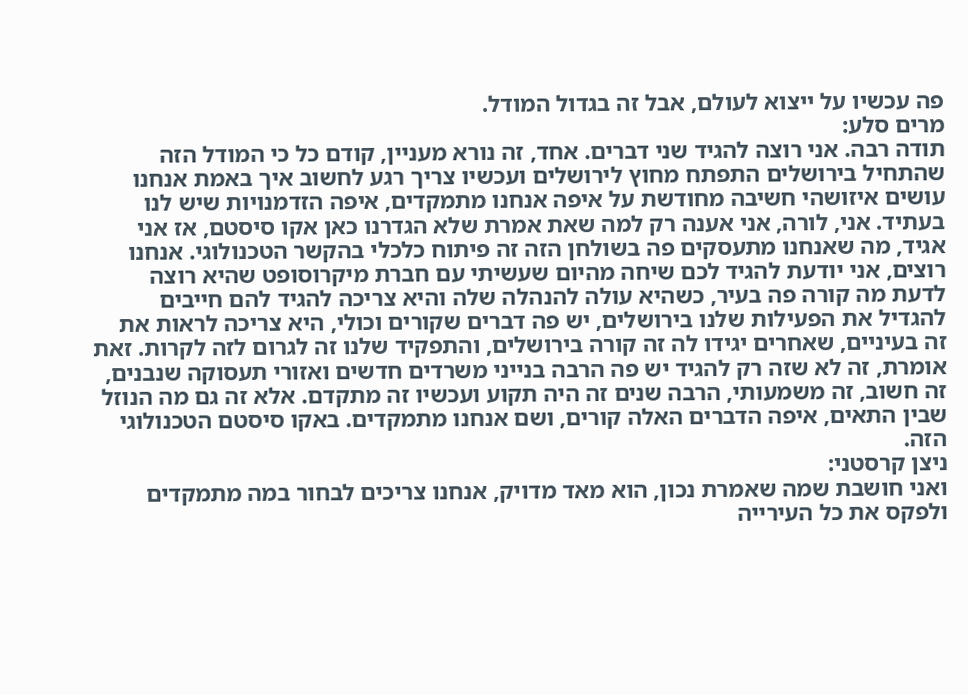פה עכשיו על ייצוא לעולם, אבל זה בגדול המודל.
מרים סלע:
תודה רבה. אני רוצה להגיד שני דברים. אחד, זה נורא מעניין, קודם כל כי המודל הזה שהתחיל בירושלים התפתח מחוץ לירושלים ועכשיו צריך רגע לחשוב איך באמת אנחנו עושים איזושהי חשיבה מחודשת על איפה אנחנו מתמקדים, איפה הזדמנויות שיש לנו בעתיד. אני, לורה, אני אענה רק למה שאת אמרת שלא הגדרנו כאן אקו סיסטם, אז אני אגיד, מה שאנחנו מתעסקים פה בשולחן הזה זה פיתוח כלכלי בהקשר הטכנולוגי. אנחנו רוצים, אני יודעת להגיד לכם שיחה מהיום שעשיתי עם חברת מיקרוסופט שהיא רוצה לדעת מה קורה פה בעיר, כשהיא עולה להנהלה שלה והיא צריכה להגיד להם חייבים להגדיל את הפעילות שלנו בירושלים, יש פה דברים שקורים וכולי, היא צריכה לראות את זה בעיניים, שאחרים יגידו לה זה קורה בירושלים, והתפקיד שלנו זה לגרום לזה לקרות. זאת אומרת, זה לא שזה רק להגיד יש פה הרבה בנייני משרדים חדשים ואזורי תעסוקה שנבנים, זה חשוב, זה משמעותי, הרבה שנים זה היה תקוע ועכשיו זה מתקדם. אלא זה גם מה הנוזל שבין התאים, איפה הדברים האלה קורים, ושם אנחנו מתמקדים. באקו סיסטם הטכנולוגי הזה.
ניצן קרסטני:
ואני חושבת שמה שאמרת נכון, הוא מאד מדויק, אנחנו צריכים לבחור במה מתמקדים ולפקס את כל העירייה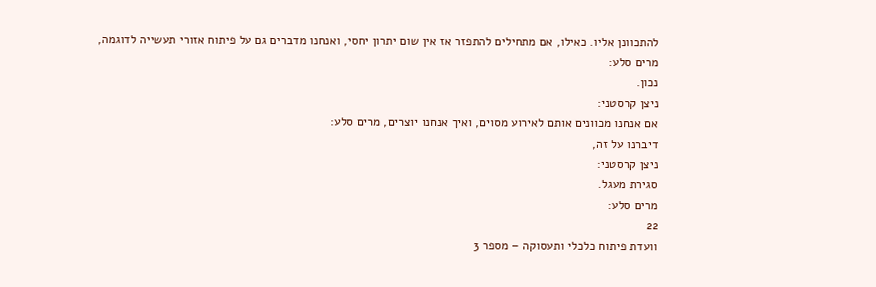להתכוונן אליו. כאילו, אם מתחילים להתפזר אז אין שום יתרון יחסי, ואנחנו מדברים גם על פיתוח אזורי תעשייה לדוגמה,
מרים סלע:
נכון.
ניצן קרסטני:
אם אנחנו מכוונים אותם לאירוע מסוים, ואיך אנחנו יוצרים, מרים סלע:
דיברנו על זה,
ניצן קרסטני:
סגירת מעגל.
מרים סלע:
22
וועדת פיתוח כלכלי ותעסוקה – מספר 3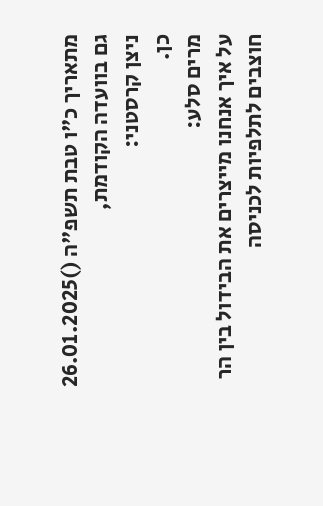מתאריך כ"ו טבת תשפ"ה ()26.01.2025
גם בוועדה הקודמת,
ניצן קרסטני:
כן.
מרים סלע:
על איך אנחנו מייצרים את הבידול בין הר חוצבים לתלפיות לכניסה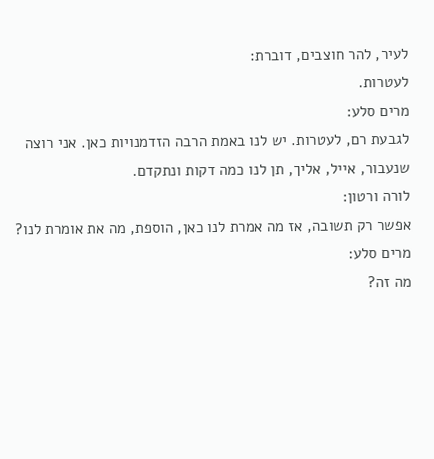לעיר, להר חוצבים, דוברת:
לעטרות.
מרים סלע:
לגבעת רם, לעטרות. יש לנו באמת הרבה הזדמנויות כאן. אני רוצה שנעבור, אייל, אליך, תן לנו כמה דקות ונתקדם.
לורה ורטון:
אפשר רק תשובה, אז מה אמרת לנו כאן, הוספת, מה את אומרת לנו?
מרים סלע:
מה זה?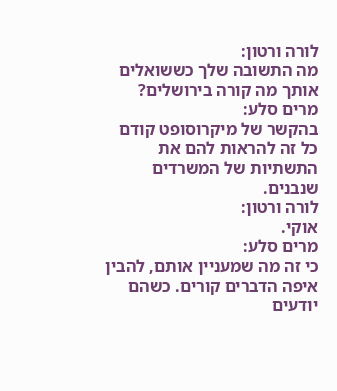לורה ורטון:
מה התשובה שלך כששואלים אותך מה קורה בירושלים?
מרים סלע:
בהקשר של מיקרוסופט קודם כל זה להראות להם את התשתיות של המשרדים שנבנים.
לורה ורטון:
אוקי.
מרים סלע:
כי זה מה שמעניין אותם, להבין איפה הדברים קורים. כשהם יודעים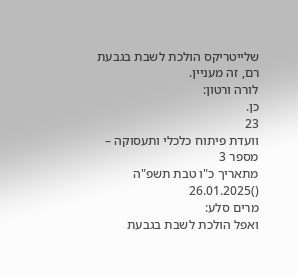שלייטריקס הולכת לשבת בגבעת רם, זה מעניין.
לורה ורטון:
כן.
23
וועדת פיתוח כלכלי ותעסוקה – מספר 3
מתאריך כ"ו טבת תשפ"ה ()26.01.2025
מרים סלע:
ואפל הולכת לשבת בגבעת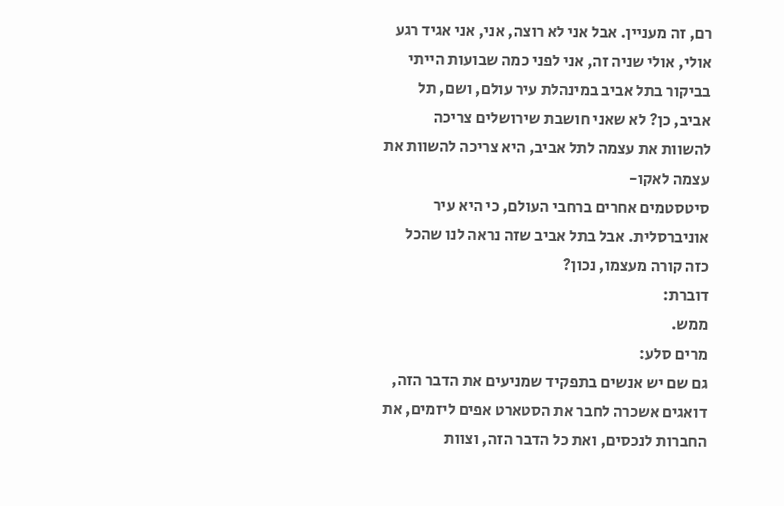רם, זה מעניין. אבל אני לא רוצה, אני, אני אגיד רגע אולי, אולי שניה זה, אני לפני כמה שבועות הייתי בביקור בתל אביב במינהלת עיר עולם, ושם, תל אביב, כן? לא שאני חושבת שירושלים צריכה להשוות את עצמה לתל אביב, היא צריכה להשוות את עצמה לאקו-
סיטסטמים אחרים ברחבי העולם, כי היא עיר אוניברסלית. אבל בתל אביב שזה נראה לנו שהכל כזה קורה מעצמו, נכון?
דוברת:
ממש.
מרים סלע:
גם שם יש אנשים בתפקיד שמניעים את הדבר הזה, דואגים אשכרה לחבר את הסטארט אפים ליזמים, את החברות לנכסים, ואת כל הדבר הזה, וצוות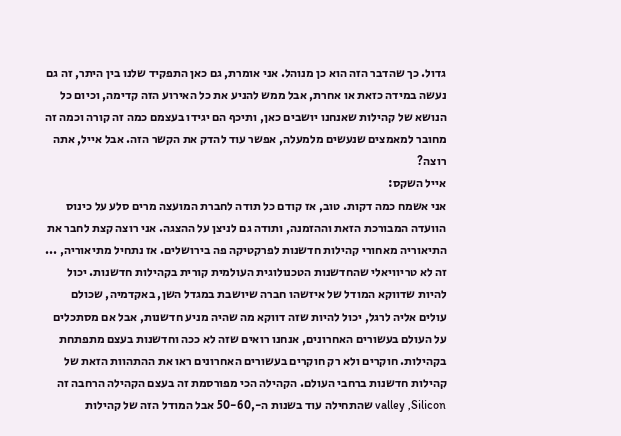גדול. כך שהדבר הזה הוא כן מנוהל. אני אומרת, גם כאן התפקיד שלנו בין היתר, זה גם נעשה במידה כזאת או אחרת, אבל ממש להניע את כל האירוע הזה קדימה, וכיום כל הנושא של קהילות שאנחנו יושבים כאן, ותיכף הם יגידו בעצמם כמה זה קורה וכמה זה מחובר למאמצים שנעשים מלמעלה, אפשר עוד להדק את הקשר הזה. אבל אייל, אתה רוצה?
אייל השקס:
אני אשמח כמה דקות. טוב, אז קודם כל תודה לחברת המועצה מרים סלע על כינוס הוועדה המבורכת הזאת וההזמנה, ותודה גם לניצן על ההצגה. אני רוצה קצת לחבר את התיאוריה מאחורי קהילות חדשנות לפרקטיקה פה בירושלים. אז נתחיל מתיאוריה, ... זה לא טריוויאלי שהחדשנות הטכנולוגית העולמית קורית בקהילות חדשנות. יכול להיות שדווקא המודל של איזשהו חברה שיושבת במגדל השן, באקדמיה, שכולם עולים אליה לרגל, יכול להיות שזה דווקא מה שהיה מניע חדשנות, אבל אם מסתכלים על העולם בעשורים האחרונים, אנחנו רואים שזה לא ככה וחדשנות בעצם מתפתחת בקהילות. חוקרים ולא רק חוקרים בעשורים האחרונים ראו את ההתהוות הזאת של קהילות חדשנות ברחבי העולם. הקהילה הכי מפורסמת זה בעצם הקהילה הרחבה זה valley ,Silicon שהתחילה עוד בשנות ה-,50-60 אבל המודל הזה של קהילות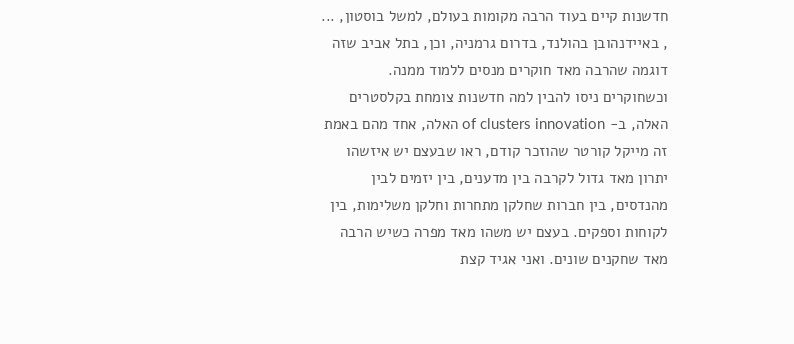חדשנות קיים בעוד הרבה מקומות בעולם, למשל בוסטון, ... , באיידנהובן בהולנד, בדרום גרמניה, וכן, בתל אביב שזה דוגמה שהרבה מאד חוקרים מנסים ללמוד ממנה. וכשחוקרים ניסו להבין למה חדשנות צומחת בקלסטרים האלה, ב- of clusters innovation האלה, אחד מהם באמת זה מייקל קורטר שהוזכר קודם, ראו שבעצם יש איזשהו יתרון מאד גדול לקרבה בין מדענים, בין יזמים לבין מהנדסים, בין חברות שחלקן מתחרות וחלקן משלימות, בין לקוחות וספקים. בעצם יש משהו מאד מפרה כשיש הרבה מאד שחקנים שונים. ואני אגיד קצת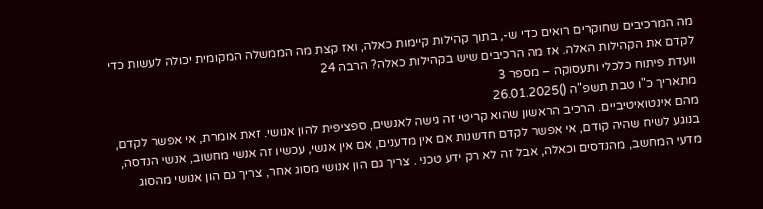מה המרכיבים שחוקרים רואים כדי ש-, בתוך קהילות קיימות כאלה, ואז קצת מה הממשלה המקומית יכולה לעשות כדי לקדם את הקהילות האלה. אז מה הרכיבים שיש בקהילות כאלה? הרבה 24
וועדת פיתוח כלכלי ותעסוקה – מספר 3
מתאריך כ"ו טבת תשפ"ה ()26.01.2025
מהם אינטואיטיביים. הרכיב הראשון שהוא קריטי זה גישה לאנשים, ספציפית להון אנושי. זאת אומרת, אי אפשר לקדם, בנוגע לשיח שהיה קודם, אי אפשר לקדם חדשנות אם אין מדענים, אם אין אנשי, עכשיו זה אנשי מחשוב, אנשי הנדסה, מדעי המחשב, מהנדסים וכאלה, אבל זה לא רק ידע טכני . צריך גם הון אנושי מסוג אחר, צריך גם הון אנושי מהסוג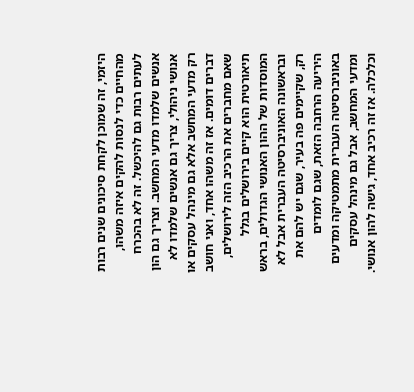היזמי, זה שמוכן לקחת סיכונים שנים רבות מהחיים כדי לנסות להקים איזה משהו, לעתים רבות גם להיכשל. זה לא בהכרח אנשים שלמדו מדעי המחשב. וצריך גם הון אנושי ניהולי, צריך גם אנשים שלמדו לא רק מדעי המחשב אלא גם מינהל עסקים או דברים דומים. אז זה משהו אחד, ואני חושב שאם מחברים את הרכיב הזה לירושלים, תיאורטית הוא קיים בירושלים בגלל המוסדות של ההון האנושי הגדולים, בראש ובראשונה האוניברסיטה העברית אבל לא רק, שקיימים פה בעיר, שגם יש להם את היריעה הרחבה הזאת, שגם לומדים באוניברסיטה העברית מתמטיקה ומדעים ומדעי המחשב, אבל גם מינהל עסקים וכלכלה. אז זה רכיב אחד, גישה להון אנושי.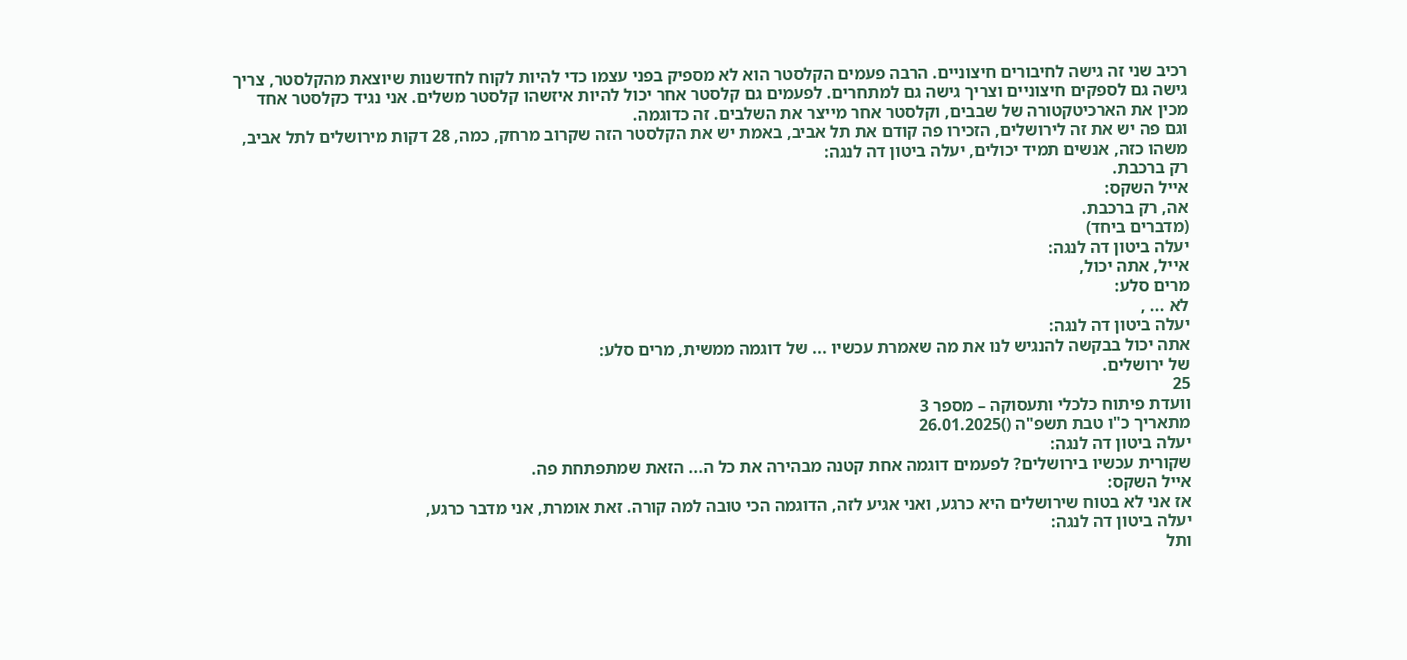רכיב שני זה גישה לחיבורים חיצוניים. הרבה פעמים הקלסטר הוא לא מספיק בפני עצמו כדי להיות לקוח לחדשנות שיוצאת מהקלסטר, צריך גישה גם לספקים חיצוניים וצריך גישה גם למתחרים. לפעמים גם קלסטר אחר יכול להיות איזשהו קלסטר משלים. אני נגיד כקלסטר אחד מכין את הארכיטקטורה של שבבים, וקלסטר אחר מייצר את השלבים. זה כדוגמה.
וגם פה יש את זה לירושלים, הזכירו פה קודם את תל אביב, באמת יש את הקלסטר הזה שקרוב מרחק, כמה, 28 דקות מירושלים לתל אביב, משהו כזה, אנשים תמיד יכולים, יעלה ביטון דה לנגה:
רק ברכבת.
אייל השקס:
אה, רק ברכבת.
(מדברים ביחד)
יעלה ביטון דה לנגה:
אייל, אתה יכול,
מרים סלע:
לא ... ,
יעלה ביטון דה לנגה:
אתה יכול בבקשה להנגיש לנו את מה שאמרת עכשיו ... של דוגמה ממשית, מרים סלע:
של ירושלים.
25
וועדת פיתוח כלכלי ותעסוקה – מספר 3
מתאריך כ"ו טבת תשפ"ה ()26.01.2025
יעלה ביטון דה לנגה:
שקורית עכשיו בירושלים? לפעמים דוגמה אחת קטנה מבהירה את כל ה... הזאת שמתפתחת פה.
אייל השקס:
אז אני לא בטוח שירושלים היא כרגע, ואני אגיע לזה, הדוגמה הכי טובה למה קורה. זאת אומרת, אני מדבר כרגע,
יעלה ביטון דה לנגה:
ותל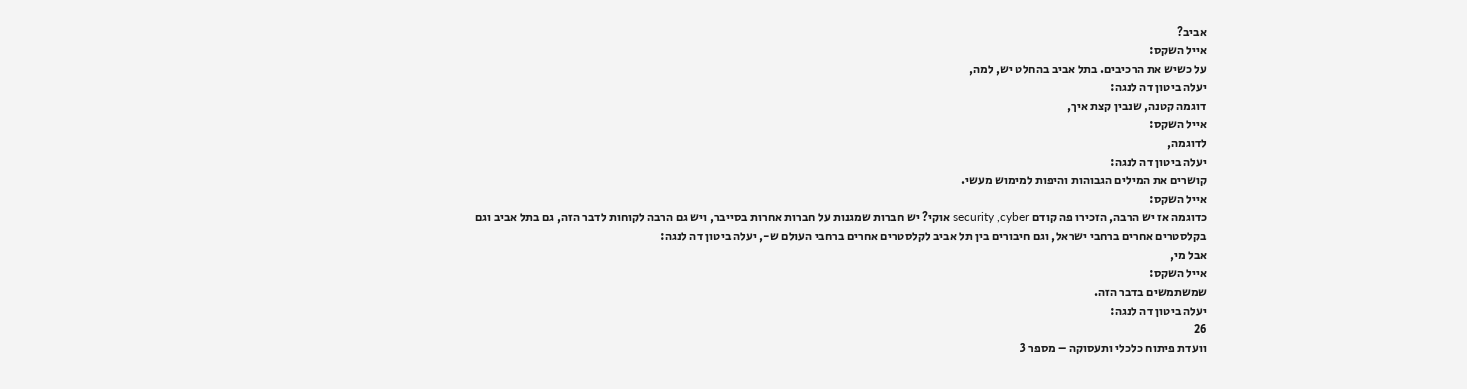אביב?
אייל השקס:
על כשיש את הרכיבים. בתל אביב בהחלט יש, למה,
יעלה ביטון דה לנגה:
דוגמה קטנה, שנבין קצת איך,
אייל השקס:
לדוגמה,
יעלה ביטון דה לנגה:
קושרים את המילים הגבוהות והיפות למימוש מעשי.
אייל השקס:
כדוגמה אז יש הרבה, הזכירו פה קודם security ,cyber אוקי? יש חברות שמגנות על חברות אחרות בסייבר, ויש גם הרבה לקוחות לדבר הזה, גם בתל אביב וגם בקלסטרים אחרים ברחבי ישראל, וגם חיבורים בין תל אביב לקלסטרים אחרים ברחבי העולם ש-, יעלה ביטון דה לנגה:
אבל מי,
אייל השקס:
שמשתמשים בדבר הזה.
יעלה ביטון דה לנגה:
26
וועדת פיתוח כלכלי ותעסוקה – מספר 3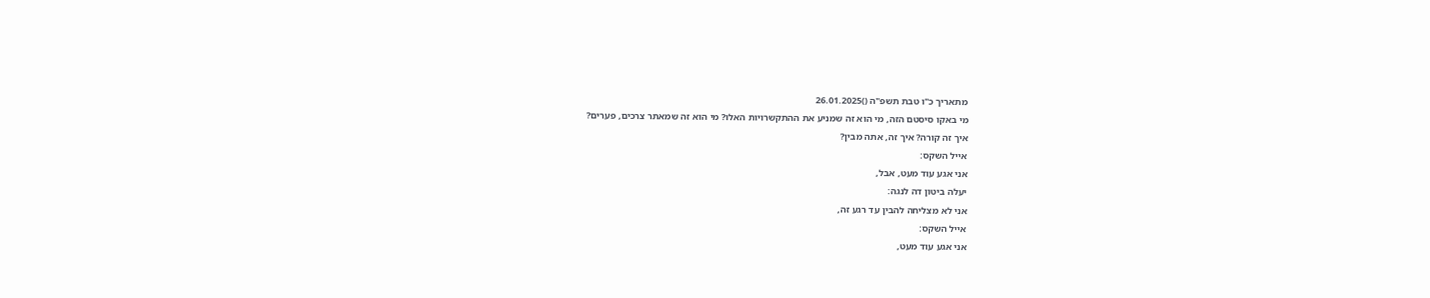מתאריך כ"ו טבת תשפ"ה ()26.01.2025
מי באקו סיסטם הזה, מי הוא זה שמניע את ההתקשרויות האלו? מי הוא זה שמאתר צרכים, פערים?
איך זה קורה? איך זה, אתה מבין?
אייל השקס:
אני אגע עוד מעט, אבל,
יעלה ביטון דה לנגה:
אני לא מצליחה להבין עד רגע זה,
אייל השקס:
אני אגע עוד מעט,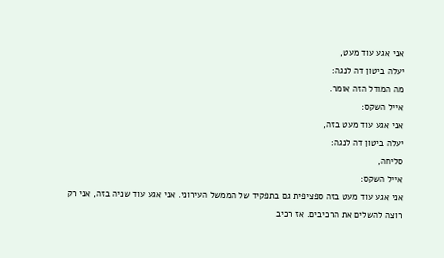אני אגע עוד מעט,
יעלה ביטון דה לנגה:
מה המודל הזה אומר.
אייל השקס:
אני אגע עוד מעט בזה,
יעלה ביטון דה לנגה:
סליחה,
אייל השקס:
אני אגע עוד מעט בזה ספציפית גם בתפקיד של הממשל העירוני. אני אגע עוד שניה בזה, אני רק רוצה להשלים את הרכיבים. אז רכיב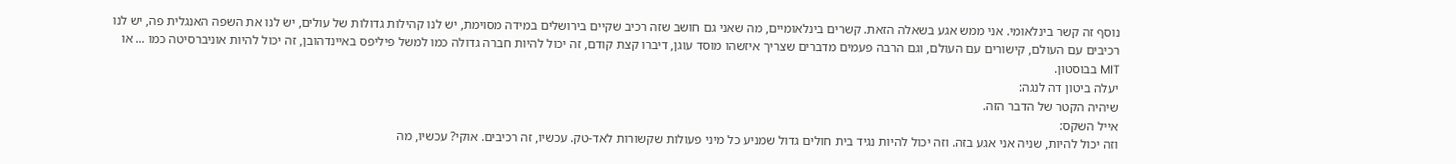נוסף זה קשר בינלאומי. אני ממש אגע בשאלה הזאת. קשרים בינלאומיים, מה שאני גם חושב שזה רכיב שקיים בירושלים במידה מסוימת, יש לנו קהילות גדולות של עולים, יש לנו את השפה האנגלית פה, יש לנו רכיבים עם העולם, קישורים עם העולם, וגם הרבה פעמים מדברים שצריך איזשהו מוסד עוגן, דיברו קצת קודם, זה יכול להיות חברה גדולה כמו למשל פיליפס באיינדהובן, זה יכול להיות אוניברסיטה כמו ... או MIT בבוסטון.
יעלה ביטון דה לנגה:
שיהיה הקטר של הדבר הזה.
אייל השקס:
וזה יכול להיות, שניה אני אגע בזה. וזה יכול להיות נגיד בית חולים גדול שמניע כל מיני פעולות שקשורות לאד-טק. עכשיו, זה רכיבים. אוקי? עכשיו, מה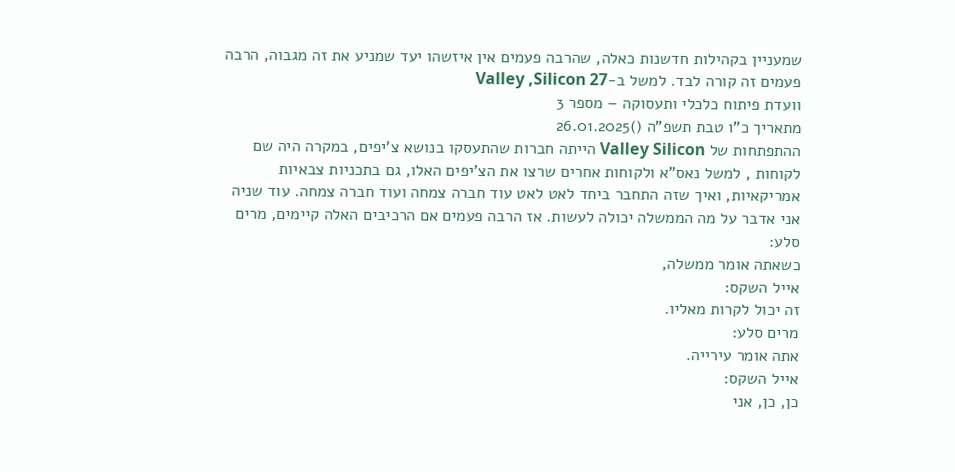שמעניין בקהילות חדשנות כאלה, שהרבה פעמים אין איזשהו יעד שמניע את זה מגבוה, הרבה פעמים זה קורה לבד. למשל ב-Valley ,Silicon 27
וועדת פיתוח כלכלי ותעסוקה – מספר 3
מתאריך כ"ו טבת תשפ"ה ()26.01.2025
ההתפתחות של Valley Silicon הייתה חברות שהתעסקו בנושא צ'יפים, במקרה היה שם לקוחות , למשל נאס"א ולקוחות אחרים שרצו את הצ'יפים האלו, גם בתכניות צבאיות אמריקאיות, ואיך שזה התחבר ביחד לאט לאט עוד חברה צמחה ועוד חברה צמחה. עוד שניה אני אדבר על מה הממשלה יכולה לעשות. אז הרבה פעמים אם הרכיבים האלה קיימים, מרים סלע:
כשאתה אומר ממשלה,
אייל השקס:
זה יכול לקרות מאליו.
מרים סלע:
אתה אומר עירייה.
אייל השקס:
כן, כן, אני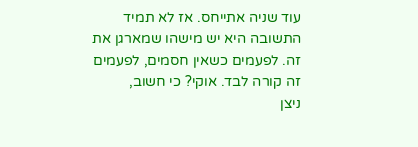עוד שניה אתייחס. אז לא תמיד התשובה היא יש מישהו שמארגן את זה. לפעמים כשאין חסמים, לפעמים זה קורה לבד. אוקי? כי חשוב,
ניצן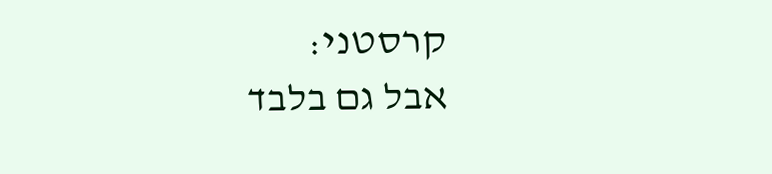קרסטני:
אבל גם בלבד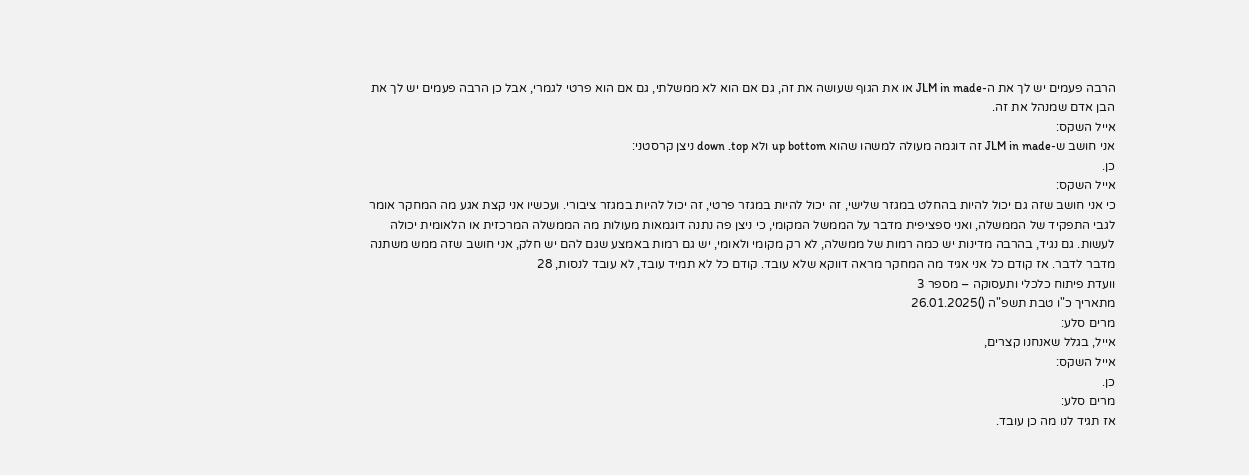הרבה פעמים יש לך את ה-JLM in made או את הגוף שעושה את זה, גם אם הוא לא ממשלתי, גם אם הוא פרטי לגמרי, אבל כן הרבה פעמים יש לך את הבן אדם שמנהל את זה.
אייל השקס:
אני חושב ש-JLM in made זה דוגמה מעולה למשהו שהוא up bottom ולא down .top ניצן קרסטני:
כן.
אייל השקס:
כי אני חושב שזה גם יכול להיות בהחלט במגזר שלישי, זה יכול להיות במגזר פרטי, זה יכול להיות במגזר ציבורי. ועכשיו אני קצת אגע מה המחקר אומר לגבי התפקיד של הממשלה, ואני ספציפית מדבר על הממשל המקומי, כי ניצן פה נתנה דוגמאות מעולות מה הממשלה המרכזית או הלאומית יכולה לעשות. גם נגיד, בהרבה מדינות יש כמה רמות של ממשלה, לא רק מקומי ולאומי, יש גם רמות באמצע שגם להם יש חלק, אני חושב שזה ממש משתנה מדבר לדבר. אז קודם כל אני אגיד מה המחקר מראה דווקא שלא עובד. קודם כל לא תמיד עובד, לא עובד לנסות, 28
וועדת פיתוח כלכלי ותעסוקה – מספר 3
מתאריך כ"ו טבת תשפ"ה ()26.01.2025
מרים סלע:
אייל, בגלל שאנחנו קצרים,
אייל השקס:
כן.
מרים סלע:
אז תגיד לנו מה כן עובד.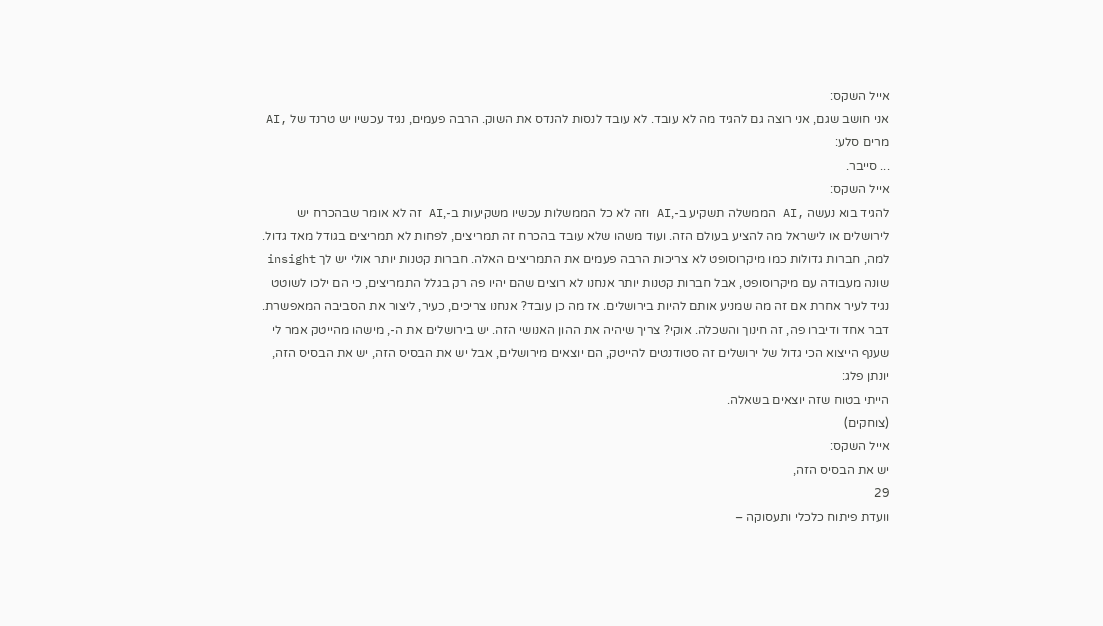אייל השקס:
אני חושב שגם, אני רוצה גם להגיד מה לא עובד. לא עובד לנסות להנדס את השוק. הרבה פעמים, נגיד עכשיו יש טרנד של ,AI
מרים סלע:
... סייבר.
אייל השקס:
להגיד בוא נעשה ,AI הממשלה תשקיע ב-,AI וזה לא כל הממשלות עכשיו משקיעות ב-,AI זה לא אומר שבהכרח יש לירושלים או לישראל מה להציע בעולם הזה. ועוד משהו שלא עובד בהכרח זה תמריצים, לפחות לא תמריצים בגודל מאד גדול. למה, חברות גדולות כמו מיקרוסופט לא צריכות הרבה פעמים את התמריצים האלה. חברות קטנות יותר אולי יש לך insight שונה מעבודה עם מיקרוסופט, אבל חברות קטנות יותר אנחנו לא רוצים שהם יהיו פה רק בגלל התמריצים, כי הם ילכו לשוטט נגיד לעיר אחרת אם זה מה שמניע אותם להיות בירושלים. אז מה כן עובד? אנחנו צריכים, כעיר, ליצור את הסביבה המאפשרת. דבר אחד ודיברו פה, זה חינוך והשכלה. אוקי? צריך שיהיה את ההון האנושי הזה. יש בירושלים את ה-, מישהו מהייטק אמר לי שענף הייצוא הכי גדול של ירושלים זה סטודנטים להייטק, הם יוצאים מירושלים, אבל יש את הבסיס הזה, יש את הבסיס הזה, יונתן פלג:
הייתי בטוח שזה יוצאים בשאלה.
(צוחקים)
אייל השקס:
יש את הבסיס הזה,
29
וועדת פיתוח כלכלי ותעסוקה –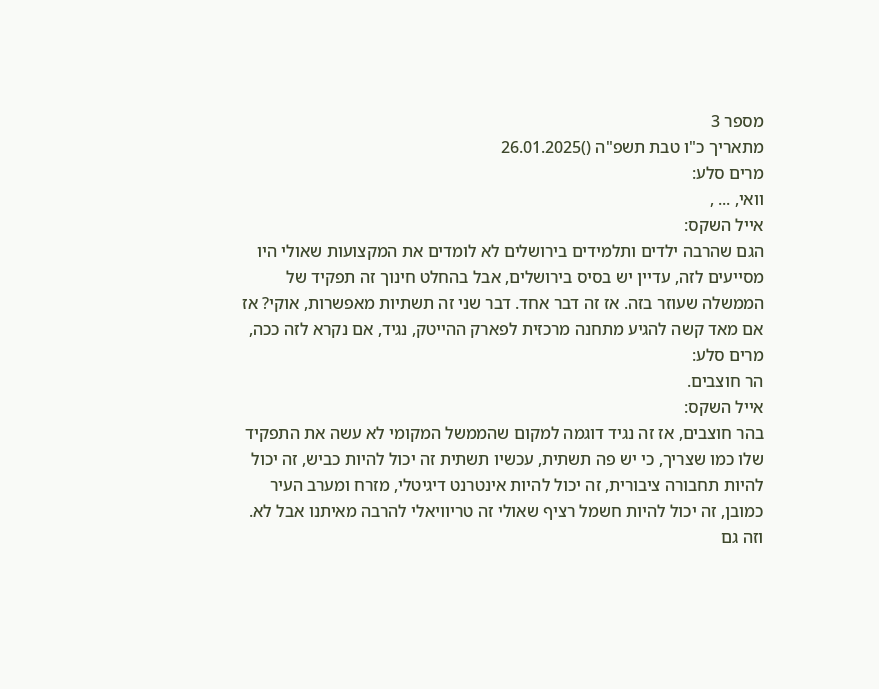מספר 3
מתאריך כ"ו טבת תשפ"ה ()26.01.2025
מרים סלע:
וואי, ... ,
אייל השקס:
הגם שהרבה ילדים ותלמידים בירושלים לא לומדים את המקצועות שאולי היו מסייעים לזה, עדיין יש בסיס בירושלים, אבל בהחלט חינוך זה תפקיד של הממשלה שעוזר בזה. אז זה דבר אחד. דבר שני זה תשתיות מאפשרות, אוקי? אז אם מאד קשה להגיע מתחנה מרכזית לפארק ההייטק, נגיד, אם נקרא לזה ככה,
מרים סלע:
הר חוצבים.
אייל השקס:
בהר חוצבים, אז זה נגיד דוגמה למקום שהממשל המקומי לא עשה את התפקיד שלו כמו שצריך, כי יש פה תשתית, עכשיו תשתית זה יכול להיות כביש, זה יכול להיות תחבורה ציבורית, זה יכול להיות אינטרנט דיגיטלי, מזרח ומערב העיר כמובן, זה יכול להיות חשמל רציף שאולי זה טריוויאלי להרבה מאיתנו אבל לא. וזה גם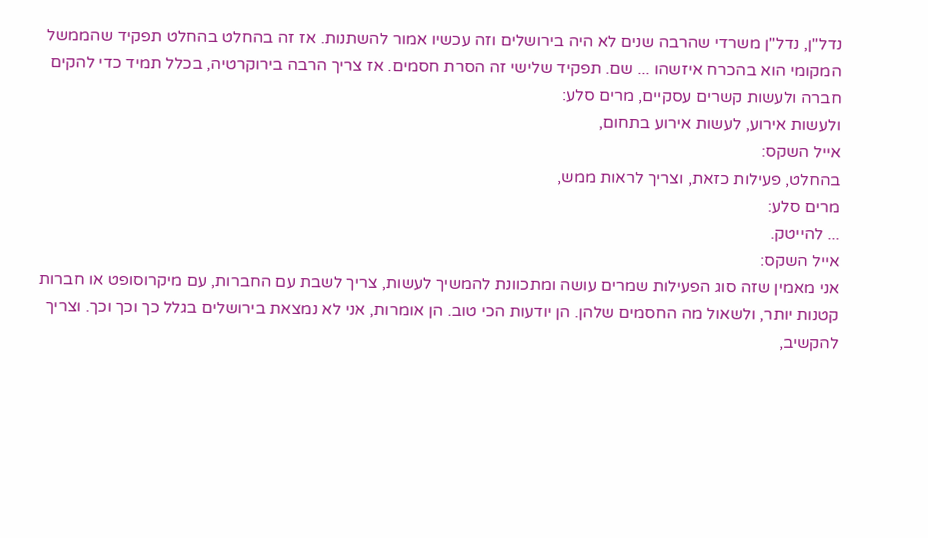נדל"ן, נדל"ן משרדי שהרבה שנים לא היה בירושלים וזה עכשיו אמור להשתנות. אז זה בהחלט בהחלט תפקיד שהממשל המקומי הוא בהכרח איזשהו ... שם. תפקיד שלישי זה הסרת חסמים. אז צריך הרבה בירוקרטיה, בכלל תמיד כדי להקים חברה ולעשות קשרים עסקיים, מרים סלע:
ולעשות אירוע, לעשות אירוע בתחום,
אייל השקס:
בהחלט, פעילות כזאת, וצריך לראות ממש,
מרים סלע:
... להייטק.
אייל השקס:
אני מאמין שזה סוג הפעילות שמרים עושה ומתכוונת להמשיך לעשות, צריך לשבת עם החברות, עם מיקרוסופט או חברות קטנות יותר, ולשאול מה החסמים שלהן. הן יודעות הכי טוב. הן אומרות, אני לא נמצאת בירושלים בגלל כך וכך וכך. וצריך להקשיב,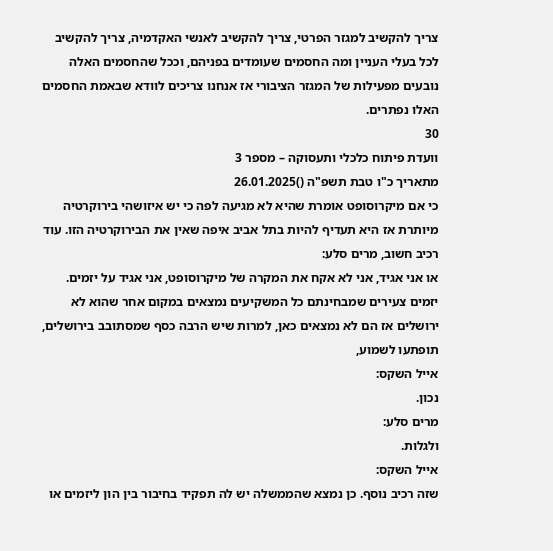צריך להקשיב למגזר הפרטי, צריך להקשיב לאנשי האקדמיה, צריך להקשיב לכל בעלי העניין ומה החסמים שעומדים בפניהם, וככל שהחסמים האלה נובעים מפעילות של המגזר הציבורי אז אנחנו צריכים לוודא שבאמת החסמים האלו נפתרים.
30
וועדת פיתוח כלכלי ותעסוקה – מספר 3
מתאריך כ"ו טבת תשפ"ה ()26.01.2025
כי אם מיקרוסופט אומרת שהיא לא מגיעה לפה כי יש איזושהי בירוקרטיה מיותרת אז היא תעדיף להיות בתל אביב איפה שאין את הבירוקרטיה הזו. עוד רכיב חשוב, מרים סלע:
או אני אגיד, אני לא אקח את המקרה של מיקרוסופט, אני אגיד על יזמים. יזמים צעירים שמבחינתם כל המשקיעים נמצאים במקום אחר שהוא לא ירושלים אז הם לא נמצאים כאן, למרות שיש הרבה כסף שמסתובב בירושלים, תופתעו לשמוע,
אייל השקס:
נכון.
מרים סלע:
ולגלות.
אייל השקס:
שזה רכיב נוסף. כן נמצא שהממשלה יש לה תפקיד בחיבור בין הון ליזמים או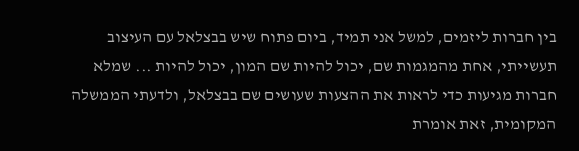בין חברות ליזמים, למשל אני תמיד, ביום פתוח שיש בבצלאל עם העיצוב תעשייתי, אחת מהמגמות שם, יכול להיות שם המון, יכול להיות ... שמלא חברות מגיעות כדי לראות את ההצעות שעושים שם בבצלאל, ולדעתי הממשלה המקומית, זאת אומרת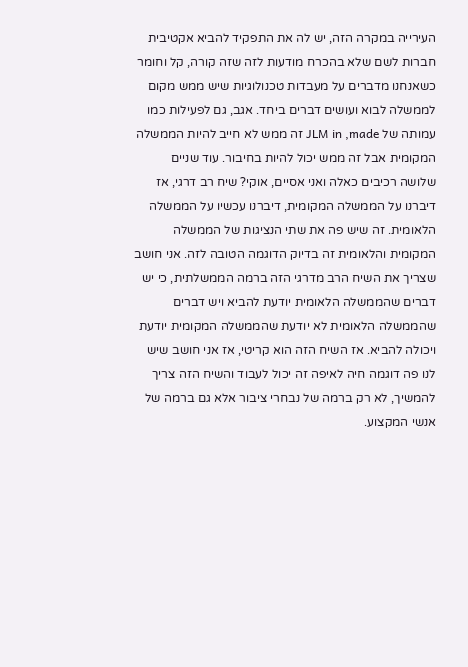העירייה במקרה הזה, יש לה את התפקיד להביא אקטיבית חברות לשם שלא בהכרח מודעות לזה שזה קורה, קל וחומר כשאנחנו מדברים על מעבדות טכנולוגיות שיש ממש מקום לממשלה לבוא ועושים דברים ביחד. אגב, גם לפעילות כמו עמותה של JLM in ,made זה ממש לא חייב להיות הממשלה המקומית אבל זה ממש יכול להיות בחיבור. עוד שניים שלושה רכיבים כאלה ואני אסיים, אוקי? שיח רב דרגי, אז דיברנו על הממשלה המקומית, דיברנו עכשיו על הממשלה הלאומית. זה שיש פה את שתי הנציגות של הממשלה המקומית והלאומית זה בדיוק הדוגמה הטובה לזה. אני חושב שצריך את השיח הרב מדרגי הזה ברמה הממשלתית, כי יש דברים שהממשלה הלאומית יודעת להביא ויש דברים שהממשלה הלאומית לא יודעת שהממשלה המקומית יודעת ויכולה להביא. אז השיח הזה הוא קריטי, אז אני חושב שיש לנו פה דוגמה חיה לאיפה זה יכול לעבוד והשיח הזה צריך להמשיך, לא רק ברמה של נבחרי ציבור אלא גם ברמה של אנשי המקצוע.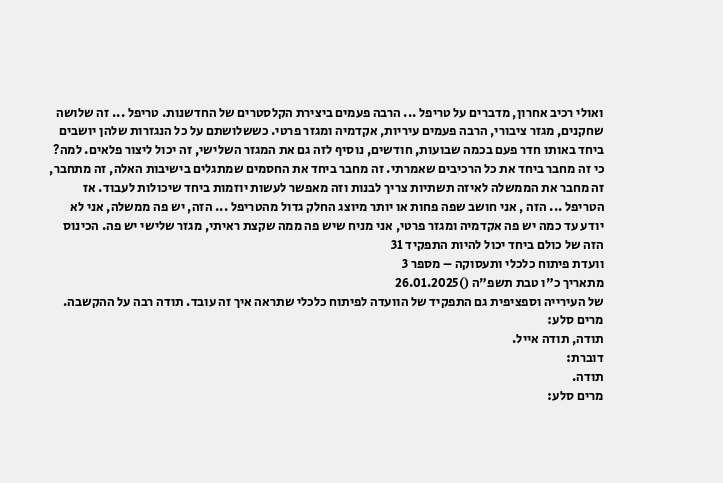ואולי רכיב אחרון, מדברים על טריפל ... הרבה פעמים ביצירת הקלסטרים של החדשנות. טריפל ... זה שלושה שחקנים, מגזר ציבורי, הרבה פעמים עיריות, אקדמיה ומגזר פרטי. כששלושתם על כל הנגזרות שלהן יושבים ביחד באותו חדר פעם בכמה שבועות, חודשים, נוסיף לזה גם את המגזר השלישי, זה יכול ליצור פלאים. למה? כי זה מחבר ביחד את כל הרכיבים שאמרתי. זה מחבר ביחד את החסמים שמתגלים בישיבות האלה, זה מתחבר, זה מחבר את הממשלה לאיזה תשתיות צריך לבנות וזה מאפשר לעשות יוזמות ביחד שיכולות לעבוד. אז הטריפל ... הזה , אני חושב שפה פחות או יותר מיוצג החלק גדול מהטריפל ... הזה, יש פה ממשלה, אני לא יודע עד כמה יש פה אקדמיה ומגזר פרטי, אני מניח שיש פה ממה שקצת ראיתי, מגזר שלישי יש פה. הכינוס הזה של כולם ביחד יכול להיות התפקיד 31
וועדת פיתוח כלכלי ותעסוקה – מספר 3
מתאריך כ"ו טבת תשפ"ה ()26.01.2025
של העירייה וספציפית גם התפקיד של הוועדה לפיתוח כלכלי שתראה איך זה עובד. תודה רבה על ההקשבה.
מרים סלע:
תודה, תודה אייל.
דוברת:
תודה.
מרים סלע: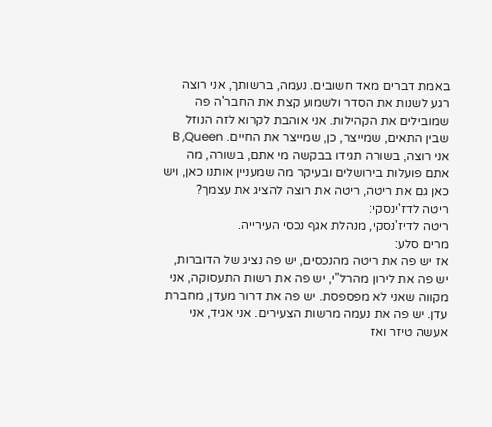באמת דברים מאד חשובים. נעמה, ברשותך, אני רוצה רגע לשנות את הסדר ולשמוע קצת את החבר'ה פה שמובילים את הקהילות. אני אוהבת לקרוא לזה הנוזל שבין התאים, שמייצר, כן, שמייצר את החיים. B ,Queen אני רוצה, בשורה תגידו בבקשה מי אתם, בשורה, מה אתם פועלות בירושלים ובעיקר מה שמעניין אותנו כאן, ויש כאן גם את ריטה, ריטה את רוצה להציג את עצמך?
ריטה לדז'ינסקי:
ריטה לדיז'נסקי, מנהלת אגף נכסי העירייה.
מרים סלע:
אז יש פה את ריטה מהנכסים, יש פה נציג של הדוברות, יש פה את לירון מהרל"י, יש פה את רשות התעסוקה, אני מקווה שאני לא מפספסת. יש פה את דרור מעדן, מחברת עדן. יש פה את נעמה מרשות הצעירים. אני אגיד, אני אעשה טיזר ואז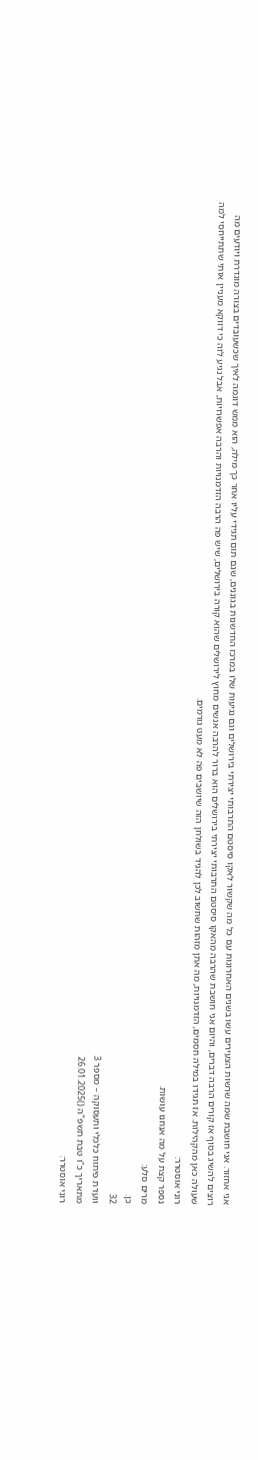אני אחזור. אני חושבת שמה שרשות הצעירים עשו בשנים האחרונות עם כל מה שקשור לאקו סיסטם התרבותי יצירתי בירושלים וגם נגיעות שלו במרכז החדשנות בגוננים, שגם תום תגידי עליו אחר כך מילה, הוא ממש דוגמה לאיך שכשעובדים בצורה מוגדרת ויודעים מה רוצים להשיג בסוף אז קורים הרבה דברים, והיום אני חושבת שהרבה מהאקו סיסטם התרבותי יצירתי בירושלים הוא ברור להרבה אנשים מחוץ לירושלים שהוא קורה בירושלים, שיש פה הרבה הזדמנויות והרבה אפשרויות, אבל נגיע לזה כי דווקא מעניין אותי שתתייחסי למה שעולה כאן מהקהילות. אז תגידו במילה חסמים, הזדמנויות, מה אתן מזהות שחשוב לכן להגיד בשולחן הזה שיושבים פה לא מעט גורמים.
רוני אוסטרר:
נספר קצת על מה אנחנו עושות.
מרים סלע:
כן.
32
וועדת פיתוח כלכלי ותעסוקה – מספר 3
מתאריך כ"ו טבת תשפ"ה ()26.01.2025
רוני אוסטרר: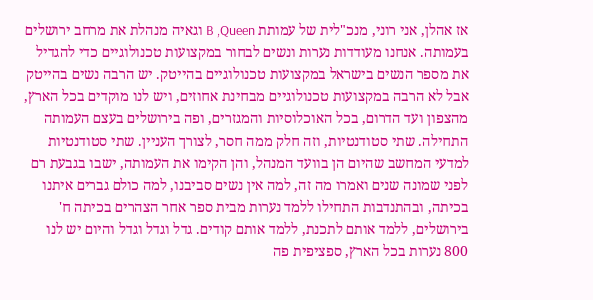אז אהלן, אני רוני, מנכ"לית של עמותת B ,Queen וגאיה מנהלת את מרחב ירושלים בעמותה. אנחנו מעודדות נערות ונשים לבחור במקצועות טכנולוגיים כדי להגדיל את מספר הנשים בישראל במקצועות טכנולוגיים בהייטק. יש הרבה נשים בהייטק אבל לא הרבה במקצועות טכנולוגיים מבחינת אחוזים, ויש לנו מוקדים בכל הארץ, מהצפון ועד הדרום, בכל האוכלוסיות והמגזרים, ופה בירושלים בעצם העמותה התחילה. שתי סטודנטיות, וזה חלק ממה חסר, לצורך העניין. שתי סטודנטיות למדעי המחשב שהיום הן בוועד המנהל, והן הקימו את העמותה, ישבו בגבעת רם לפני שמונה שנים ואמרו מה זה, למה אין נשים סביבנו, למה כולם גברים איתנו בכיתה, ובהתנדבות התחילו ללמד נערות מבית ספר אחר הצהרים בכיתה ח' בירושלים, ללמד אותם לתכנת, ללמד אותם קודים. גדל וגדל וגדל והיום יש לנו 800 נערות בכל הארץ, ספציפית פה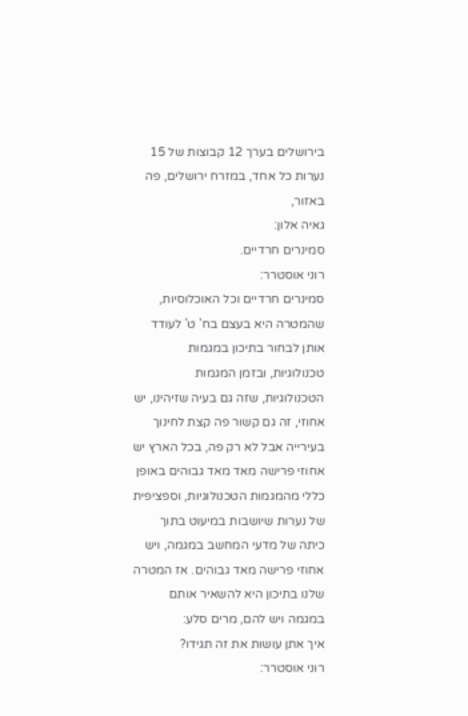בירושלים בערך 12 קבוצות של 15 נערות כל אחד, במזרח ירושלים, פה באזור,
גאיה אלון:
סמינרים חרדיים.
רוני אוסטרר:
סמינרים חרדיים וכל האוכלוסיות, שהמטרה היא בעצם בח' ט' לעודד אותן לבחור בתיכון במגמות טכנולוגיות, ובזמן המגמות הטכנולוגיות, שזה גם בעיה שזיהינו, יש אחוזי, זה גם קשור פה קצת לחינוך בעירייה אבל לא רק פה, בכל הארץ יש אחוזי פרישה מאד מאד גבוהים באופן כללי מהמגמות הטכנולוגיות, וספציפית של נערות שיושבות במיעוט בתוך כיתה של מדעי המחשב במגמה, ויש אחוזי פרישה מאד גבוהים. אז המטרה שלנו בתיכון היא להשאיר אותם במגמה ויש להם, מרים סלע:
איך אתן עושות את זה תגידו?
רוני אוסטרר: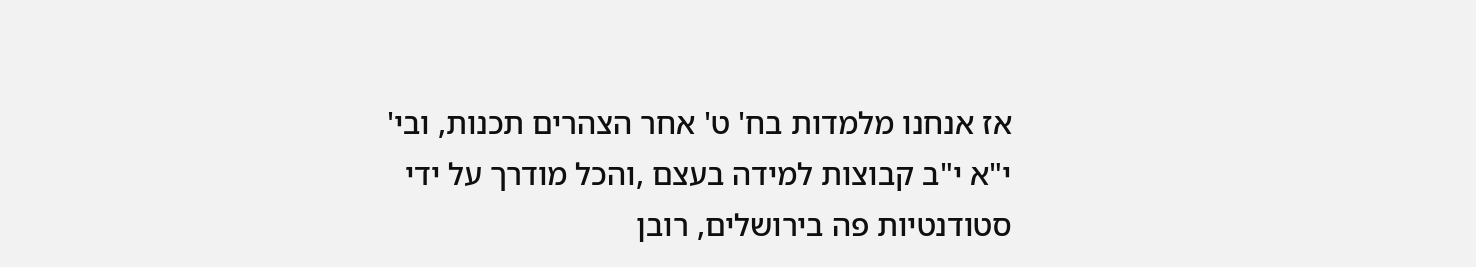אז אנחנו מלמדות בח' ט' אחר הצהרים תכנות, ובי' י"א י"ב קבוצות למידה בעצם ,והכל מודרך על ידי סטודנטיות פה בירושלים, רובן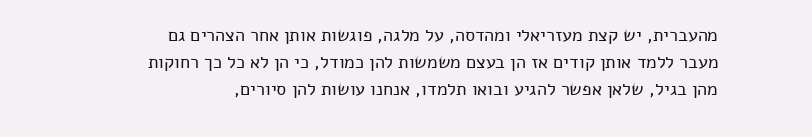מהעברית, יש קצת מעזריאלי ומהדסה, על מלגה, פוגשות אותן אחר הצהרים גם מעבר ללמד אותן קודים אז הן בעצם משמשות להן כמודל, כי הן לא כל כך רחוקות מהן בגיל, שלאן אפשר להגיע ובואו תלמדו, אנחנו עושות להן סיורים,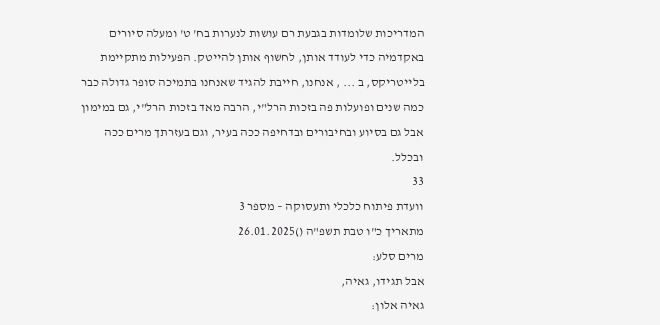המדריכות שלומדות בגבעת רם עושות לנערות בח' ט' ומעלה סיורים באקדמיה כדי לעודד אותן, לחשוף אותן להייטק. הפעילות מתקיימת בלייטריקס, ב ... , אנחנו, חייבת להגיד שאנחנו בתמיכה סופר גדולה כבר כמה שנים ופועלות פה בזכות הרל"י, הרבה מאד בזכות הרל"י, גם במימון אבל גם בסיוע ובחיבורים ובדחיפה ככה בעיר, וגם בעזרתך מרים ככה ובכלל.
33
וועדת פיתוח כלכלי ותעסוקה – מספר 3
מתאריך כ"ו טבת תשפ"ה ()26.01.2025
מרים סלע:
אבל תגידו, גאיה,
גאיה אלון: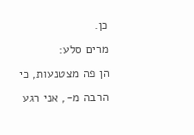כן.
מרים סלע:
הן פה מצטנעות, כי הרבה מ-, אני רגע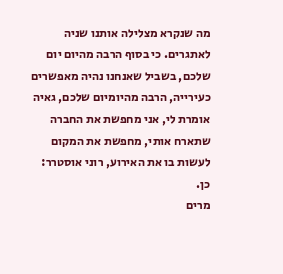מה שנקרא מצלילה אותנו שניה לאתגרים. כי בסוף הרבה מהיום יום שלכם, בשביל שאנחנו נהיה מאפשרים כעירייה, הרבה מהיומיום שלכם, גאיה אומרת לי, אני מחפשת את החברה שתארח אותי, מחפשת את המקום לעשות בו את האירוע, רוני אוסטרר:
כן.
מרים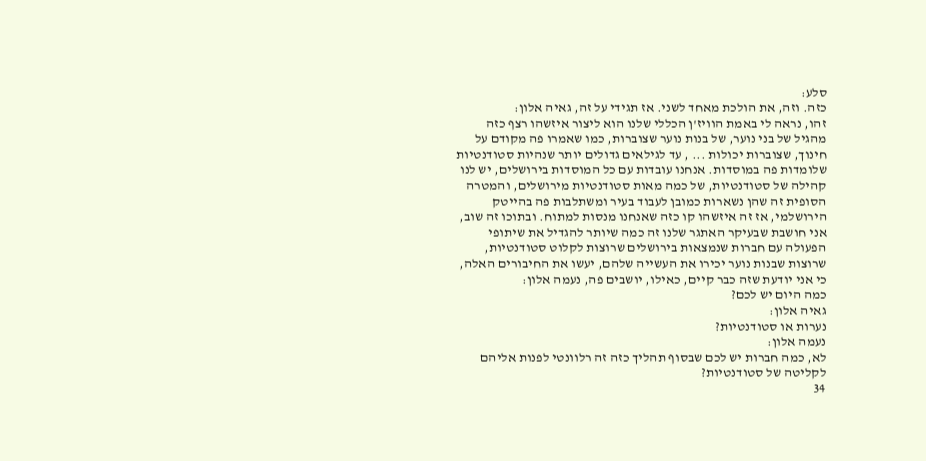סלע:
כזה. וזה, את הולכת מאחד לשני. אז תגידי על זה, גאיה אלון:
זהו, נראה לי באמת הוויז'ן הכללי שלנו הוא ליצור איזשהו רצף כזה מהגיל של בני נוער, של בנות נוער שצוברות, כמו שאמרו פה מקודם על חינוך, שצוברות יכולות ... , עד לגילאים גדולים יותר שנהיות סטודנטיות שלומדות פה במוסדות. אנחנו עובדות עם כל המוסדות בירושלים, יש לנו קהילה של סטודנטיות, של כמה מאות סטודנטיות מירושלים, והמטרה הסופית זה שהן נשארות כמובן לעבוד בעיר ומשתלבות פה בהייטק הירושלמי, אז זה איזשהו קו כזה שאנחנו מנסות למתוח. ובתוכו זה שוב, אני חושבת שבעיקר האתגר שלנו זה כמה שיותר להגדיל את שיתופי הפעולה עם חברות שנמצאות בירושלים שרוצות לקלוט סטודנטיות, שרוצות שבנות נוער יכירו את העשייה שלהם, יעשו את החיבורים האלה, כי אני יודעת שזה כבר קיים, כאילו, יושבים פה, נעמה אלון:
כמה היום יש לכם?
גאיה אלון:
נערות או סטודנטיות?
נעמה אלון:
לא, כמה חברות יש לכם שבסוף תהליך כזה זה רלוונטי לפנות אליהם לקליטה של סטודנטיות?
34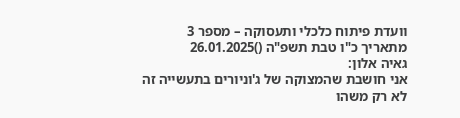וועדת פיתוח כלכלי ותעסוקה – מספר 3
מתאריך כ"ו טבת תשפ"ה ()26.01.2025
גאיה אלון:
אני חושבת שהמצוקה של ג'וניורים בתעשייה זה לא רק משהו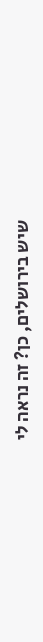שיש בירושלים, כן? זה נראה לי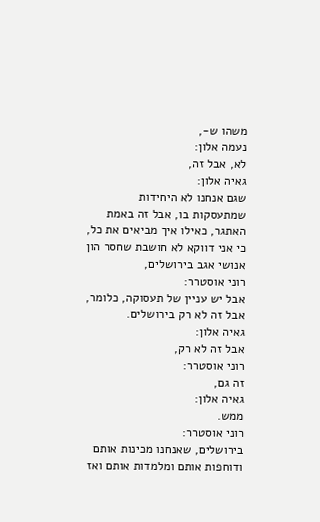משהו ש-,
נעמה אלון:
לא, אבל זה,
גאיה אלון:
שגם אנחנו לא היחידות שמתעסקות בו, אבל זה באמת האתגר, כאילו איך מביאים את כל, כי אני דווקא לא חושבת שחסר הון אנושי אגב בירושלים,
רוני אוסטרר:
אבל יש עניין של תעסוקה, כלומר, אבל זה לא רק בירושלים.
גאיה אלון:
אבל זה לא רק,
רוני אוסטרר:
זה גם,
גאיה אלון:
ממש.
רוני אוסטרר:
בירושלים, שאנחנו מכינות אותם ודוחפות אותם ומלמדות אותם ואז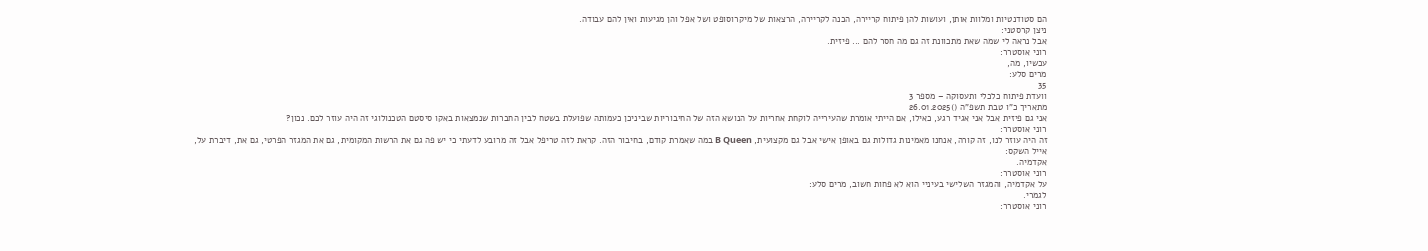הם סטודנטיות ומלוות אותן, ועושות להן פיתוח קריירה, הכנה לקריירה, הרצאות של מיקרוסופט ושל אפל והן מגיעות ואין להם עבודה.
ניצן קרסטני:
אבל נראה לי שמה שאת מתכוונת זה גם מה חסר להם ... פיזית.
רוני אוסטרר:
עכשיו, מה,
מרים סלע:
35
וועדת פיתוח כלכלי ותעסוקה – מספר 3
מתאריך כ"ו טבת תשפ"ה ()26.01.2025
אני גם פיזית אבל אני אגיד רגע, כאילו, אם הייתי אומרת שהעירייה לוקחת אחריות על הנושא הזה של החיבוריות שביניכן כעמותה שפועלת בשטח לבין החברות שנמצאות באקו סיסטם הטכנולוגי זה היה עוזר לכם. נכון?
רוני אוסטרר:
זה היה עוזר לנו, זה קורה, אנחנו מאמינות גדולות גם באופן אישי אבל גם מקצועית, B Queen במה שאמרת קודם, בחיבור הזה. קראת לזה טריפל אבל זה מרובע לדעתי כי יש פה גם את הרשות המקומית, גם את המגזר הפרטי, גם את, דיברת על,
אייל השקס:
אקדמיה.
רוני אוסטרר:
על אקדמיה, והמגזר השלישי בעיניי הוא לא פחות חשוב, מרים סלע:
לגמרי.
רוני אוסטרר: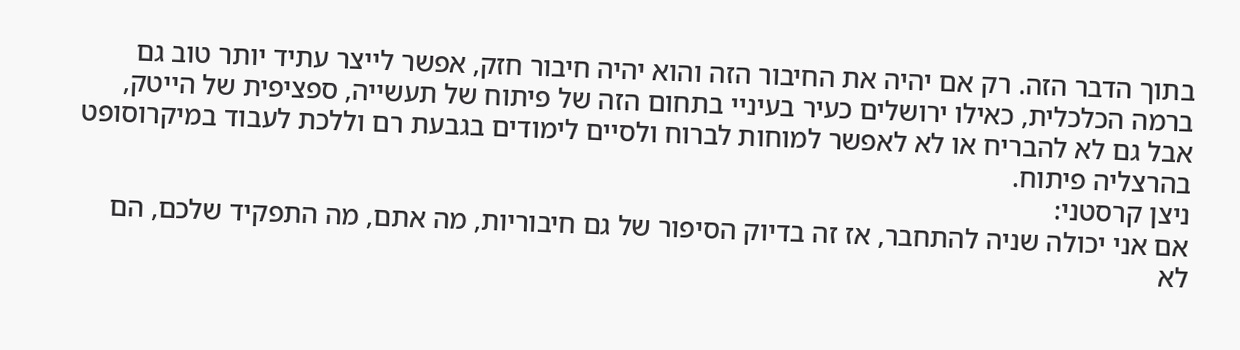בתוך הדבר הזה. רק אם יהיה את החיבור הזה והוא יהיה חיבור חזק, אפשר לייצר עתיד יותר טוב גם ברמה הכלכלית, כאילו ירושלים כעיר בעיניי בתחום הזה של פיתוח של תעשייה, ספציפית של הייטק, אבל גם לא להבריח או לא לאפשר למוחות לברוח ולסיים לימודים בגבעת רם וללכת לעבוד במיקרוסופט בהרצליה פיתוח.
ניצן קרסטני:
אם אני יכולה שניה להתחבר, אז זה בדיוק הסיפור של גם חיבוריות, מה אתם, מה התפקיד שלכם, הם לא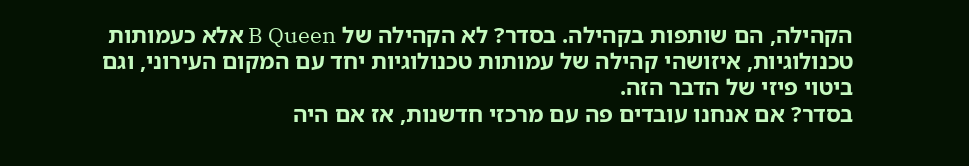הקהילה, הם שותפות בקהילה. בסדר? לא הקהילה של B Queen אלא כעמותות טכנולוגיות, איזושהי קהילה של עמותות טכנולוגיות יחד עם המקום העירוני, וגם ביטוי פיזי של הדבר הזה.
בסדר? אם אנחנו עובדים פה עם מרכזי חדשנות, אז אם היה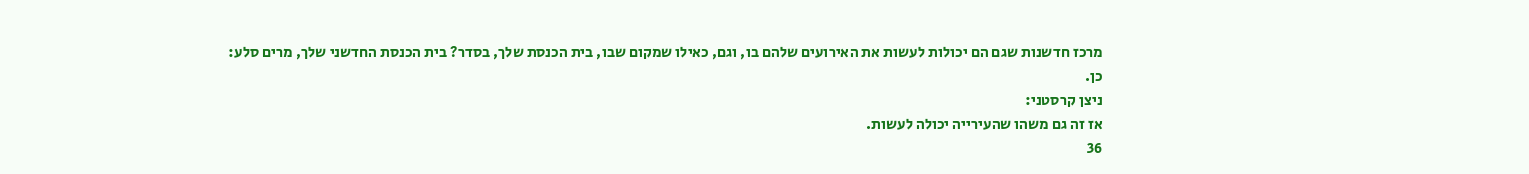מרכז חדשנות שגם הם יכולות לעשות את האירועים שלהם בו, וגם, כאילו שמקום שבו, בית הכנסת שלך, בסדר? בית הכנסת החדשני שלך, מרים סלע:
כן.
ניצן קרסטני:
אז זה גם משהו שהעירייה יכולה לעשות.
36